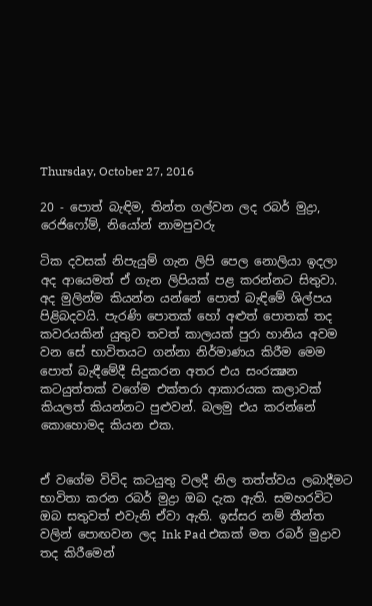Thursday, October 27, 2016

20 - පොත් බැඳිම, තින්ත ගල්වන ලද රබර් මුද්‍රා, රෙජිෆෝම්, නියෝන් නාමපුවරු

ටික දවසක් නිපැයුම් ගැන ලිපි පෙල නොලියා ඉදලා අද ආයෙමත් ඒ ගැන ලිපියක් පළ කරන්නට සිතුවා. අද මුලින්ම කියන්න යන්නේ පොත් බැඳිමේ ශිල්පය පිළිබදවයි. පැරණි පොතක් හෝ අළුත් පොතක් තද කවරයකින් යුතුව තවත් කාලයක් පුරා හානිය අවම වන සේ භාවිතයට ගන්නා නිර්මාණය කිරීම මෙම පොත් බැඳීමේදී සිදුකරන අතර එය සංරක්‍ෂන කටයුත්තක් වගේම එක්තරා ආකාරයක කලාවක් කියලත් කියන්නට පුළුවන්. බලමු එය කරන්නේ කොහොමද කියන එක.


ඒ වගේම විවිද කටයුතු වලදී නිල තත්ත්වය ලබාදීමට භාවිතා කරන රබර් මුද්‍රා ඔබ දැක ඇති. සමහරවිට ඔබ සතුවත් එවැනි ඒවා ඇති. ඉස්සර නම් තීන්ත වලින් පොඟවන ලද Ink Pad එකක් මත රබර් මුද්‍රාව තද කිරීමෙන්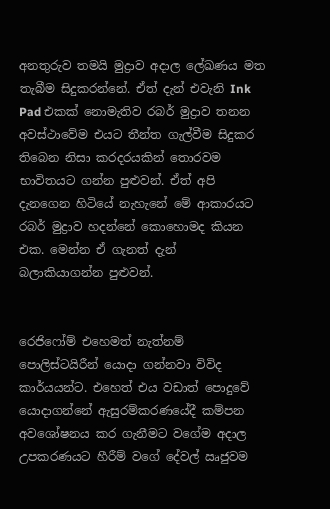අනතුරුව තමයි මුද්‍රාව අදාල ලේඛණය මත තැබීම සිදුකරන්නේ. ඒත් දැන් එවැනි Ink Pad එකක් නොමැතිව රබර් මුද්‍රාව තනන අවස්ථාවේම එයට තීන්ත ගැල්වීම සිදුකර තිබෙන නිසා කරදරයකින් තොරවම භාවිතයට ගන්න පුළුවන්. ඒත් අපි දැනගෙන හිටියේ නැහැනේ මේ ආකාරයට රබර් මුද්‍රාව හදන්නේ කොහොමද කියන එක. මෙන්න ඒ ගැනත් දැන් බලාකියාගන්න පුළුවන්.


රෙජිෆෝම් එහෙමත් නැත්නම් පොලිස්ටයිරීන් යොදා ගන්නවා විවිද කාර්යයන්ට. එහෙත් එය වඩාත් පොදුවේ යොදාගන්නේ ඇසුරම්කරණයේදී කම්පන අවශෝෂනය කර ගැනීමට වගේම අදාල උපකරණයට හීරීම් වගේ දේවල් ඍජුවම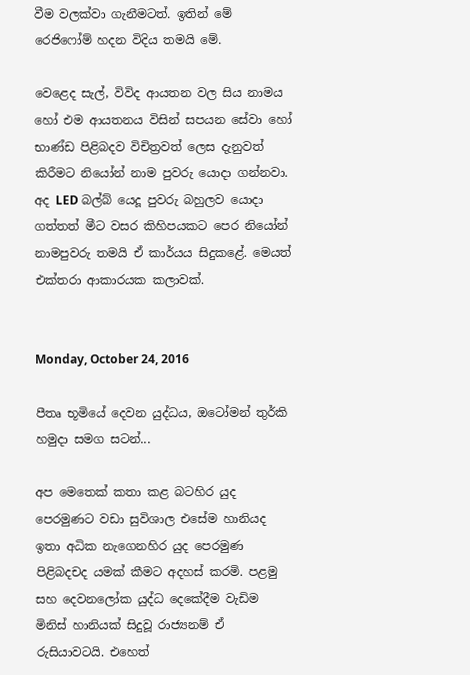වීම වලක්වා ගැනීමටත්. ඉතින් මේ රෙජිෆෝම් හදන විදිය තමයි මේ.

වෙළෙද සැල්, විවිද ආයතන වල සිය නාමය හෝ එම ආයතනය විසින් සපයන සේවා හෝ භාණ්ඩ පිළිබදව විචිත්‍රවත් ලෙස දැනුවත් කිරීමට නියෝන් නාම පුවරු යොදා ගන්නවා. අද LED බල්බ් යෙදූ පුවරු බහුලව යොදා ගත්තත් මීට වසර කිහිපයකට පෙර නියෝන් නාමපුවරු තමයි ඒ කාර්යය සිදුකළේ. මෙයත් එක්තරා ආකාරයක කලාවක්.


Monday, October 24, 2016

පීතෘ භූමියේ දෙවන යුද්ධය, ඔටෝමන් තුර්කි හමුදා සමග සටන්...

අප මෙතෙක් කතා කළ බටහිර යුද පෙරමුණට වඩා සුවිශාල එසේම හානියද ඉතා අධික නැගෙනහිර යුද පෙරමුණ පිළිබදචද යමක් කීමට අදහස් කරමි. පළමු සහ දෙවනලෝක යුද්ධ දෙකේදීම වැඩිම මිනිස් හානියක් සිදුවූ රාජ්‍යනම් ඒ රුසියාවටයි. එහෙත්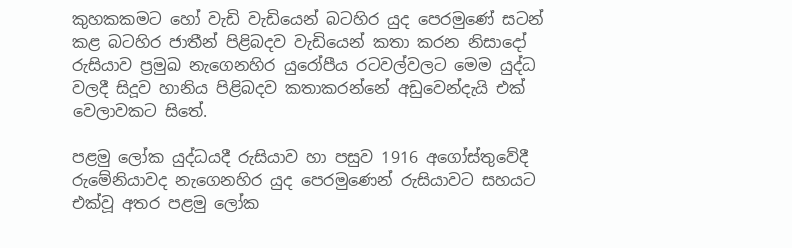කුහකකමට හෝ වැඩි වැඩියෙන් බටහිර යුද පෙරමුණේ සටන් කළ බටහිර ජාතීන් පිළිබදව වැඩියෙන් කතා කරන නිසාදෝ රුසියාව ප්‍රමුඛ නැගෙනහිර යුරෝපීය රටවල්වලට මෙම යුද්ධ වලදී සිදූව හානිය පිළිබදව කතාකරන්නේ අඩුවෙන්දැයි එක් වෙලාවකට සිතේ.

පළමු ලෝක යුද්ධයදී රුසියාව හා පසුව 1916 අගෝස්තුවේදී රුමේනියාවද නැගෙනහිර යුද පෙරමුණෙන් රුසියාවට සහයට එක්වූ අතර පළමු ලෝක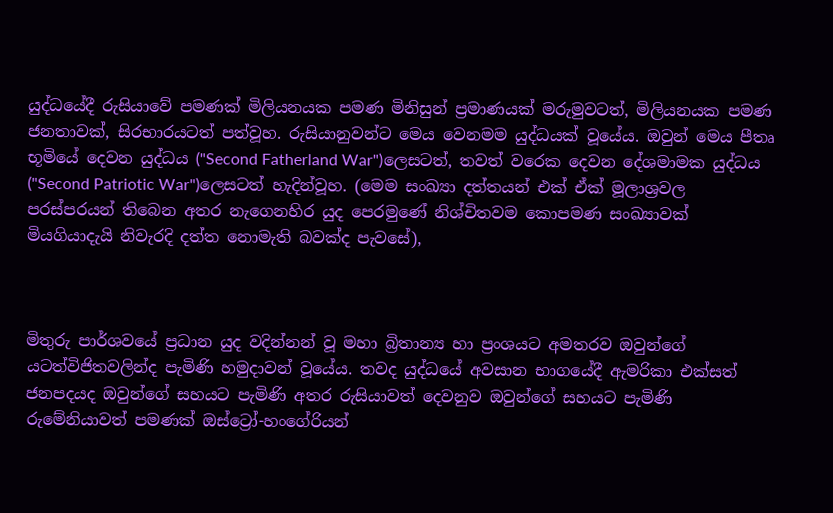යුද්ධයේදී රුසියාවේ පමණක් මිලියනයක පමණ මිනිසුන් ප්‍රමාණයක් මරුමුවටත්, මිලියනයක පමණ ජනතාවක්, සිරභාරයටත් පත්වූහ. රුසියානුවන්ට මෙය වෙනමම යුද්ධයක් වූයේය. ඔවුන් මෙය පීතෘ භූමියේ දෙවන යුද්ධය ("Second Fatherland War")ලෙසටත්, තවත් වරෙක දෙවන දේශමාමක යුද්ධය ("Second Patriotic War")ලෙසටත් හැදින්වූහ. (මෙම සංඛ්‍යා දත්තයන් එක් ඒක් මූලාශ්‍රවල පරස්පරයන් තිබෙන අතර නැගෙනහිර යුද පෙරමුණේ නිශ්චිතවම කොපමණ සංඛ්‍යාවක් මියගියාදැයි නිවැරදි දත්ත නොමැති බවක්ද පැවසේ),



මිතුරු පාර්ශවයේ ප්‍රධාන යුද වදින්නන් වූ මහා බ්‍රිතාන්‍ය හා ප්‍රංශයට අමතරව ඔවුන්ගේ යටත්විජිතවලින්ද පැමිණි හමුදාවන් වූයේය. තවද යුද්ධයේ අවසාන භාගයේදී ඇමරිකා එක්සත් ජනපදයද ඔවුන්ගේ සහයට පැමිණි අතර රුසියාවත් දෙවනුව ඔවුන්ගේ සහයට පැමිණි රුමේනියාවත් පමණක් ඔස්ට්‍රෝ-හංගේරියන්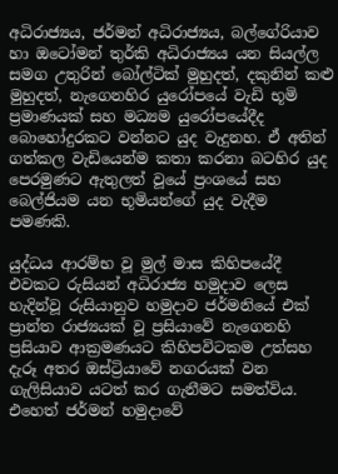අධිරාජ්‍යය, ජර්මන් අධිරාජ්‍යය, බල්ගේරියාව හා ඔටෝමන් තුර්කි අධිරාජ්‍යය යන සියල්ල සමග උතුරින් බෝල්ටික් මුහුදත්, දකුනින් කළු මුහුදත්, නැගෙනහිර යුරෝපයේ වැඩි භූමි ප්‍රමාණයක් සහ මධ්‍යම යුරෝපයේදීද බොහෝදුරකට වන්නට යුද වැදුනහ. ඒ අතින් ගත්කල වැඩියෙන්ම කතා කරනා බටහිර යුද පෙරමුණට ඇතුලත් වූයේ ප්‍රංශයේ සහ බෙල්ජියම යන භූමියන්ගේ යුද වැදීම පමණකි.

යුද්ධය ආරම්භ වූ මුල් මාස කිහිපයේදී එවකට රුසියන් අධිරාජ්‍ය හමුදාව ලෙස හැදින්වූ රුසියානුව හමුදාව ජර්මනියේ එක් ප්‍රාන්ත රාජ්‍යයක් වූ ප්‍රසියාවේ නැගෙනහි ප්‍රසියාව ආක්‍රමණයට කිහිපවිටකම උත්සහ දැරූ අතර ඔස්ට්‍රියාවේ නගරයක් වන ගැලිසියාව යටත් කර ගැනීමට සමත්විය. එහෙත් ජර්මන් හමුදාවේ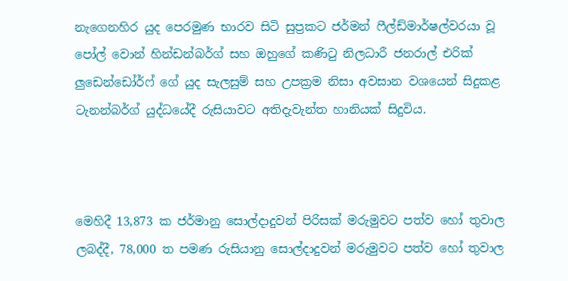නැගෙනහිර යුද පෙරමුණ භාරව සිටි සුප්‍රකට ජර්මන් ෆීල්ඩ්මාර්ෂල්වරයා වූ පෝල් වොන් හින්ඩන්බර්ග් සහ ඔහුගේ කණිටු නිලධාරී ජනරාල් එරික් ලුඩෙන්ඩෝර්ෆ් ගේ යුද සැලසුම් සහ උපක්‍රම නිසා අවසාන වශයෙන් සිදුකළ ටැනන්බර්ග් යුද්ධයේදී රුසියාවට අතිදැවැන්ත හානියක් සිදුවිය.



මෙහිදී 13,873 ක ජර්මානු සොල්දාදුවන් පිරිසක් මරුමුවට පත්ව හෝ තුවාල ලබද්දී, 78,000 ත පමණ රුසියානු සොල්දාදුවන් මරුමුවට පත්ව හෝ තුවාල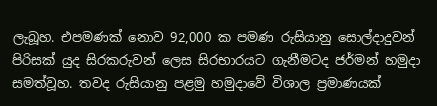ලැබූහ. එපමණක් නොව 92,000 ක පමණ රුසියානු සොල්දාදුවන් පිරිසක් යුද සිරකරුවන් ලෙස සිරභාරයට ගැනීමටද ජර්මන් හමුදා සමත්වූහ. තවද රුසියානු පළමු හමුදාවේ විශාල ප්‍රමාණයක්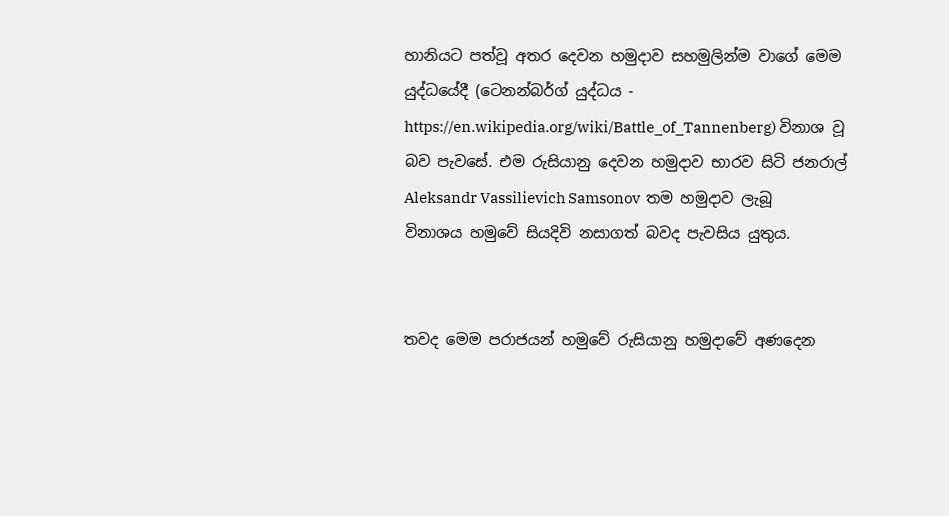හානියට පත්වූ අතර දෙවන හමුදාව සහමුලින්ම වාගේ මෙම යුද්ධයේදී (ටෙනන්බර්ග් යුද්ධය - https://en.wikipedia.org/wiki/Battle_of_Tannenberg) විනාශ වූ බව පැවසේ. එම රුසියානු දෙවන හමුදාව භාරව සිටි ජනරාල් Aleksandr Vassilievich Samsonov  තම හමුදාව ලැබූ විනාශය හමුවේ සියදිවි නසාගත් බවද පැවසිය යුතුය.


තවද මෙම පරාජයන් හමුවේ රුසියානු හමුදාවේ අණදෙන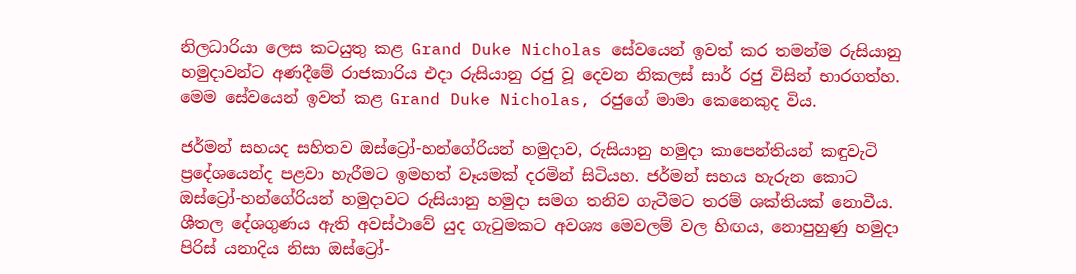නිලධාරියා ලෙස කටයුතු කළ Grand Duke Nicholas සේවයෙන් ඉවත් කර තමන්ම රුසියානු හමුදාවන්ට අණදීමේ රාජකාරිය එදා රුසියානු රජු වූ දෙවන නිකලස් සාර් රජු විසින් භාරගත්හ. මෙම සේවයෙන් ඉවත් කළ Grand Duke Nicholas, රජුගේ මාමා කෙනෙකුද විය.

ජර්මන් සහයද සහිතව ඔස්ට්‍රෝ-හන්ගේරියන් හමුදාව, රුසියානු හමුදා කාපෙන්තියන් කඳුවැටි ප්‍රදේශයෙන්ද පළවා හැරීමට ඉමහත් වෑයමක් දරමින් සිටියහ. ජර්මන් සහය හැරුන කොට ඔස්ට්‍රෝ-හන්ගේරියන් හමුදාවට රුසියානු හමුදා සමග තනිව ගැටීමට තරම් ශක්තියක් නොවීය. ශීතල දේශගුණය ඇති අවස්ථාවේ යුද ගැටුමකට අවශ්‍ය මෙවලම් වල හිඟය, නොපුහුණු හමුදා පිරිස් යනාදිය නිසා ඔස්ට්‍රෝ-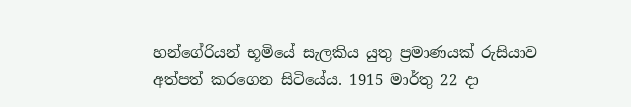හන්ගේරියන් භූමියේ සැලකිය යුතු ප්‍රමාණයක් රුසියාව අත්පත් කරගෙන සිටියේය. 1915 මාර්තු 22 දා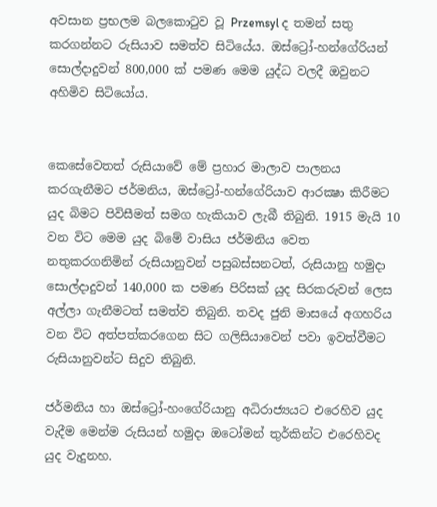අවසාන ප්‍රභලම බලකොටුව වූ Przemsyl ද තමන් සතු කරගන්නට රුසියාව සමත්ව සිටියේය. ඔස්ට්‍රෝ-හන්ගේරියන් සොල්දාදුවන් 800,000 ක් පමණ මෙම යුද්ධ වලදී ඔවුනට අහිමිව සිටියෝය.


කෙසේවෙතත් රුසියාවේ මේ ප්‍රහාර මාලාව පාලනය කරගැනීමට ජර්මනිය, ඔස්ට්‍රෝ-හන්ගේරියාව ආරක්‍ෂා කිරීමට යුද බිමට පිවිසීමත් සමග හැකියාව ලැබී තිබුනි. 1915 මැයි 10 වන විට මෙම යුද බිමේ වාසිය ජර්මනිය වෙත නතුකරගනිමින් රුසියානුවන් පසුබස්සනටත්, රුසියානු හමුදා සොල්දාදුවන් 140,000 ක පමණ පිරිසක් යුද සිරකරුවන් ලෙස අල්ලා ගැනීමටත් සමත්ව තිබුනි. තවද ජුනි මාසයේ අගහරිය වන විට අත්පත්කරගෙන සිට ගලිසියාවෙන් පවා ඉවත්වීමට රුසියානුවන්ට සිදුව තිබුනි.

ජර්මනිය හා ඔස්ට්‍රෝ-හංගේරියානු අධිරාජ්‍යයට එරෙහිව යුද වැදීම මෙන්ම රුසියන් හමුදා ඔටෝමන් තුර්කින්ට එරෙහිවද යුද වැදුනහ.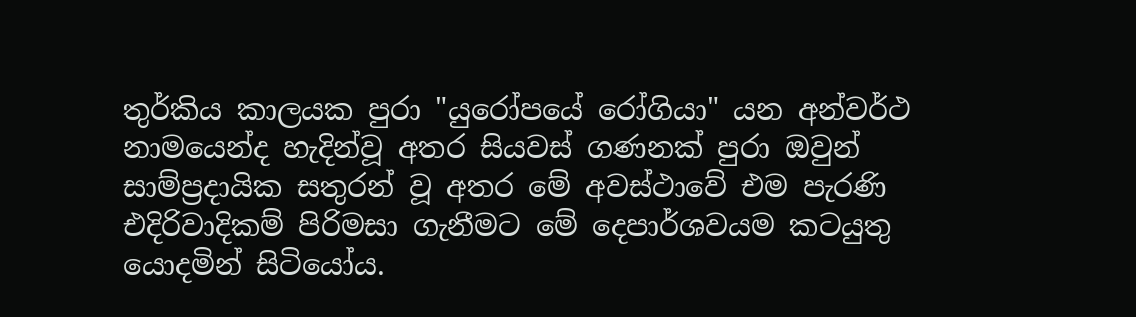තුර්කිය කාලයක පුරා "යුරෝපයේ රෝගියා" යන අන්වර්ථ නාමයෙන්ද හැදින්වූ අතර සියවස් ගණනක් පුරා ඔවුන් සාම්ප්‍රදායික සතුරන් වූ අතර මේ අවස්ථාවේ එම පැරණි එදිරිවාදිකම් පිරිමසා ගැනීමට මේ දෙපාර්ශවයම කටයුතු යොදමින් සිටියෝය.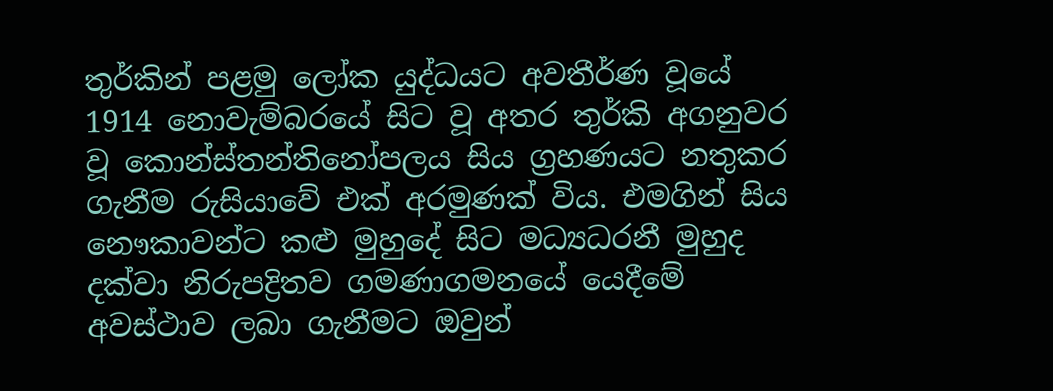තුර්කින් පළමු ලෝක යුද්ධයට අවතීර්ණ වූයේ 1914 නොවැම්බරයේ සිට වූ අතර තුර්කි අගනුවර වූ කොන්ස්තන්තිනෝපලය සිය ග්‍රහණයට නතුකර ගැනීම රුසියාවේ එක් අරමුණක් විය. එමගින් සිය නෞකාවන්ට කළු මුහුදේ සිට මධ්‍යධරනී මුහුද දක්වා නිරුපද්‍රිතව ගමණාගමනයේ යෙදීමේ අවස්ථාව ලබා ගැනීමට ඔවුන්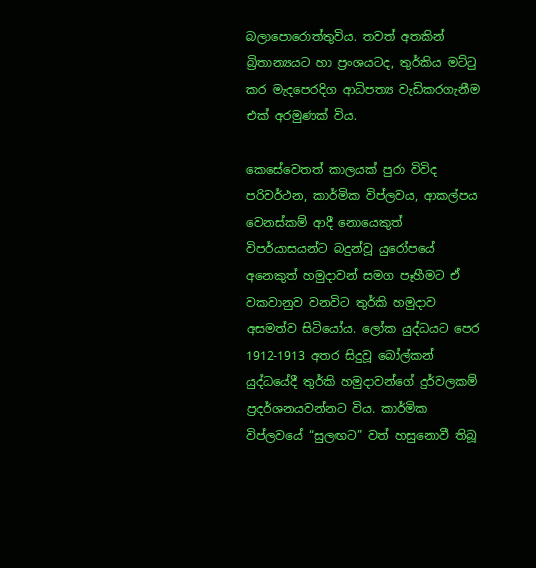බලාපොරොත්තුවිය. තවත් අතකින් බ්‍රිතාන්‍යයට හා ප්‍රංශයටද, තුර්කිය මට්ටු කර මැදපෙරදිග ආධිපත්‍ය වැඩිකරගැනීම එක් අරමුණක් විය.

කෙසේවෙතත් කාලයක් පුරා විවිද පරිවර්ථන, කාර්මික විප්ලවය, ආකල්පය වෙනස්කම් ආදී නොයෙකුත් විපර්යාසයන්ට බදුන්වූ යුරෝපයේ අනෙකුත් හමුදාවන් සමග පෑහීමට ඒ වකවානුව වනවිට තුර්කි හමුදාව අසමත්ව සිටියෝය. ලෝක යුද්ධයට පෙර 1912-1913 අතර සිදුවූ බෝල්කන් යුද්ධයේදී තුර්කි හමුදාවන්ගේ දුර්වලකම් ප්‍රදර්ශනයවන්නට විය. කාර්මික විප්ලවයේ “සුලඟට” වත් හසුනොවී තිබූ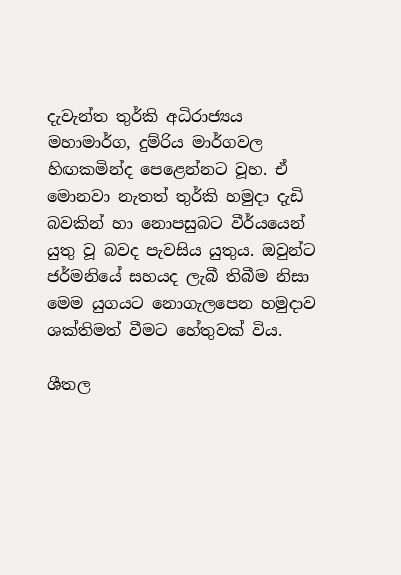දැවැන්ත තුර්කි අධිරාජ්‍යය මහාමාර්ග, දුම්රිය මාර්ගවල හිඟකමින්ද පෙළෙන්නට වූහ. ඒ මොනවා නැතත් තුර්කි හමුදා දැඩි බවකින් හා නොපසුබට වීර්යයෙන් යුතු වූ බවද පැවසිය යුතුය. ඔවුන්ට ජර්මනියේ සහයද ලැබී තිබීම නිසා මෙම යුගයට නොගැලපෙන හමුදාව ශක්තිමත් වීමට හේතුවක් විය.

ශීතල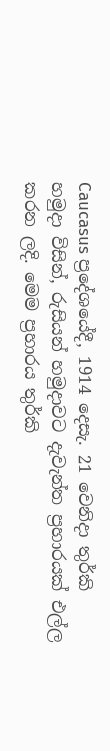Caucasus ප්‍රදේශයේදී, 1914 දෙසැ. 21 වෙනිදා තුර්කි හමුදා විසින්, රුසියන් හමුදාවට දැවැන්ත ප්‍රහාරයක් එල්ල කරන ලදි. මෙම ප්‍රහාරය තුර්කි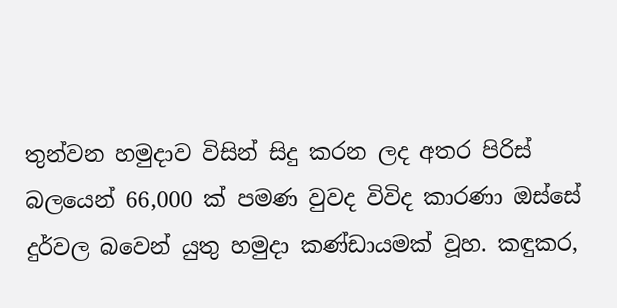තුන්වන හමුදාව විසින් සිදු කරන ලද අතර පිරිස් බලයෙන් 66,000 ක් පමණ වුවද විවිද කාරණා ඔස්සේ දුර්වල බවෙන් යුතු හමුදා කණ්ඩායමක් වූහ. කඳුකර,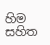හිම සහිත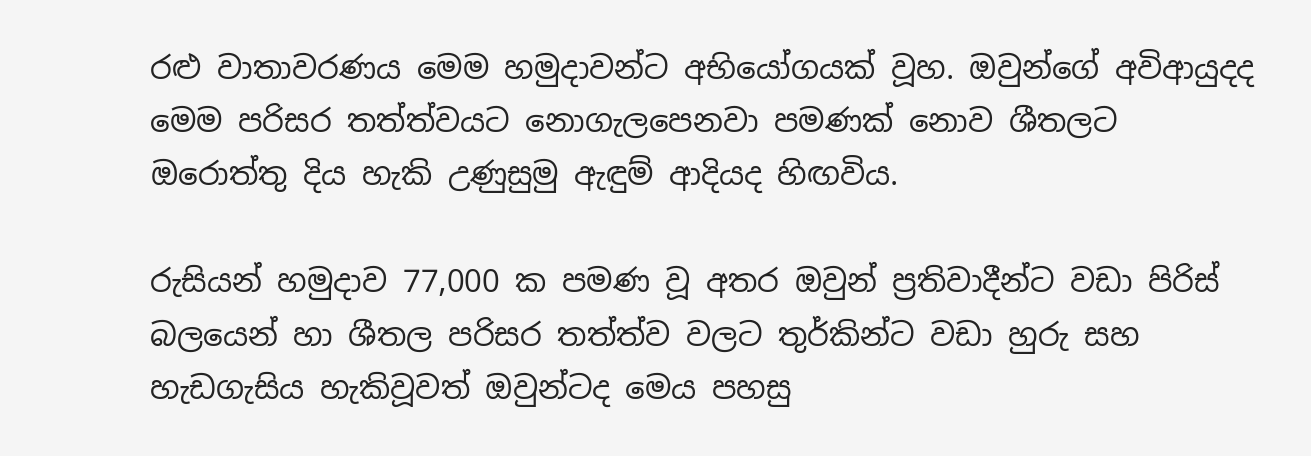රළු වාතාවරණය මෙම හමුදාවන්ට අභියෝගයක් වූහ. ඔවුන්ගේ අවිආයුදද මෙම පරිසර තත්ත්වයට නොගැලපෙනවා පමණක් නොව ශීතලට ඔරොත්තු දිය හැකි උණුසුමු ඇඳුම් ආදියද හිඟවිය.

රුසියන් හමුදාව 77,000 ක පමණ වූ අතර ඔවුන් ප්‍රතිවාදීන්ට වඩා පිරිස් බලයෙන් හා ශීතල පරිසර තත්ත්ව වලට තුර්කින්ට වඩා හුරු සහ හැඩගැසිය හැකිවූවත් ඔවුන්ටද මෙය පහසු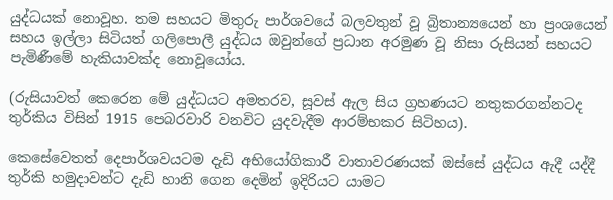යුද්ධයක් නොවූහ. තම සහයට මිතුරු පාර්ශවයේ බලවතුන් වූ බ්‍රිතාන්‍යයෙන් හා ප්‍රංශයෙන් සහය ඉල්ලා සිටියත් ගලිපොලී යුද්ධය ඔවුන්ගේ ප්‍රධාන අරමුණ වූ නිසා රුසියන් සහයට පැමිණීමේ හැකියාවක්ද නොවූයෝය.

(රුසියාවත් කෙරෙන මේ යුද්ධයට අමතරව, සූවස් ඇල සිය ග්‍රහණයට නතුකරගන්නටද තුර්කිය විසින් 1915 පෙබරවාරි වනවිට යුදවැදීම ආරම්භකර සිටිහය).

කෙසේවෙතත් දෙපාර්ශවයටම දැඩි අභියෝගිකාරී වාතාවරණයක් ඔස්සේ යුද්ධය ඇදී යද්දී තුර්කි හමුදාවන්ට දැඩි හානි ගෙන දෙමින් ඉදිරියට යාමට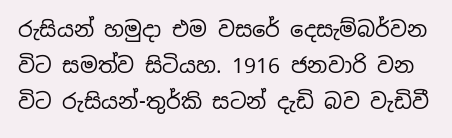රුසියන් හමුදා එම වසරේ දෙසැම්බර්වන විට සමත්ව සිටියහ. 1916 ජනවාරි වන විට රුසියන්-තුර්කි සටන් දැඩි බව වැඩිවී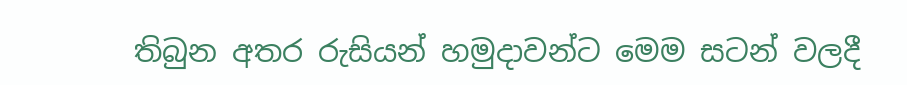තිබුන අතර රුසියන් හමුදාවන්ට මෙම සටන් වලදී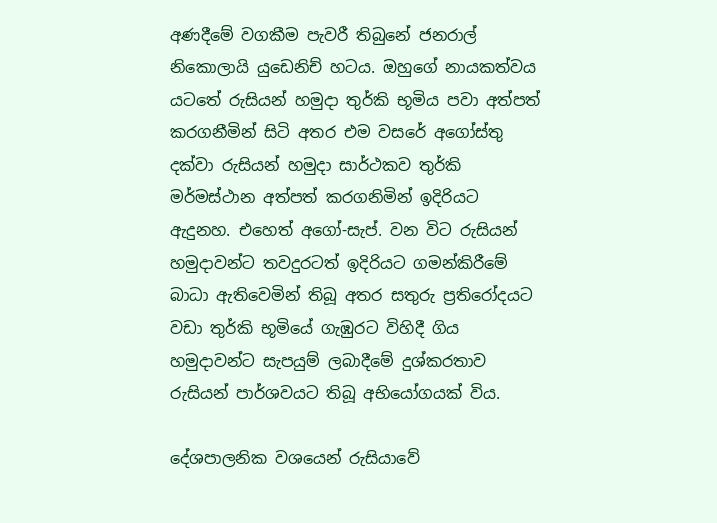අණදීමේ වගකීම පැවරී තිබුනේ ජනරාල් නිකොලායි යුඩෙනිච් හටය. ඔහුගේ නායකත්වය යටතේ රුසියන් හමුදා තුර්කි භූමිය පවා අත්පත් කරගනීමින් සිටි අතර එම වසරේ අගෝස්තු දක්වා රුසියන් හමුදා සාර්ථකව තුර්කි මර්මස්ථාන අත්පත් කරගනිමින් ඉදිරියට ඇදුනහ. එහෙත් අගෝ-සැප්. වන විට රුසියන් හමුදාවන්ට තවදුරටත් ඉදිරියට ගමන්කිරීමේ බාධා ඇතිවෙමින් තිබූ අතර සතුරු ප්‍රතිරෝදයට වඩා තුර්කි භූමියේ ගැඹුරට විහිදී ගිය හමුදාවන්ට සැපයුම් ලබාදීමේ දුශ්කරතාව රුසියන් පාර්ශවයට තිබූ අභියෝගයක් විය.

දේශපාලනික වශයෙන් රුසියාවේ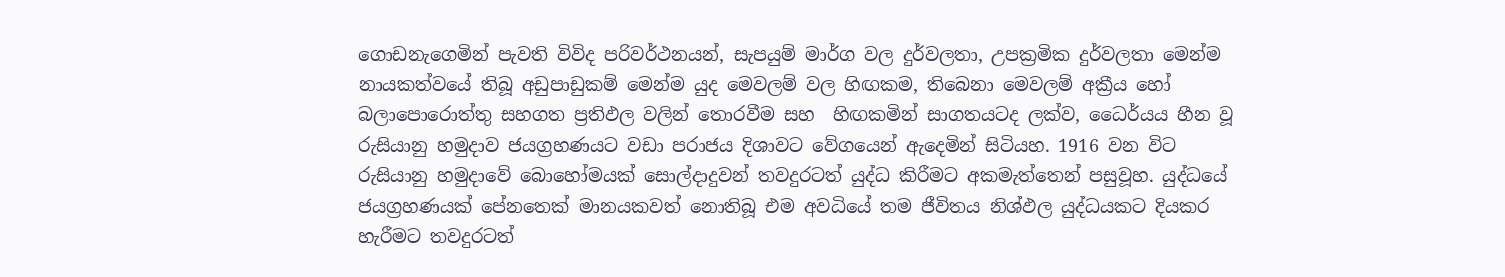ගොඩනැගෙමින් පැවති විවිද පරිවර්ථනයන්, සැපයුම් මාර්ග වල දුර්වලතා, උපක්‍රමික දුර්වලතා මෙන්ම නායකත්වයේ තිබූ අඩුපාඩුකම් මෙන්ම යුද මෙවලම් වල හිඟකම, තිබෙනා මෙවලම් අක්‍රීය හෝ බලාපොරොත්තු සහගත ප්‍රතිඵල වලින් තොරවීම සහ  හිඟකමින් සාගතයටද ලක්ව, ධෛර්යය හීන වූ රුසියානු හමුදාව ජයග්‍රහණයට වඩා පරාජය දිශාවට වේගයෙන් ඇදෙමින් සිටියහ. 1916 වන විට රුසියානු හමුදාවේ බොහෝමයක් සොල්දාදුවන් තවදුරටත් යුද්ධ කිරීමට අකමැත්තෙන් පසුවූහ. යුද්ධයේ ජයග්‍රහණයක් පේනතෙක් මානයකවත් නොතිබූ එම අවධියේ තම ජීවිතය නිශ්ඵල යුද්ධයකට දියකර හැරීමට තවදුරටත්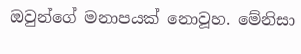ඔවුන්ගේ මනාපයක් නොවූහ. මේනිසා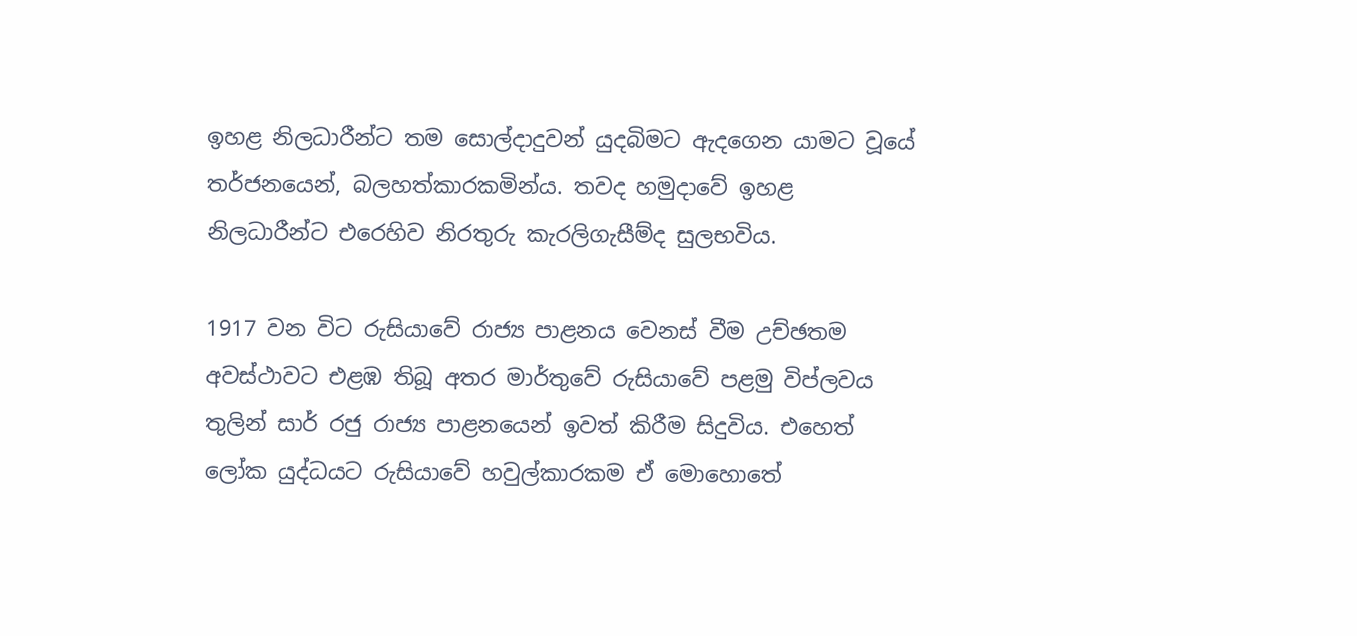ඉහළ නිලධාරීන්ට තම සොල්දාදුවන් යුදබිමට ඇදගෙන යාමට වූයේ තර්ජනයෙන්, බලහත්කාරකමින්ය. තවද හමුදාවේ ඉහළ නිලධාරීන්ට එරෙහිව නිරතුරු කැරලිගැසීම්ද සුලභවිය.

1917 වන විට රුසියාවේ රාජ්‍ය පාළනය වෙනස් වීම උච්ඡතම අවස්ථාවට එළඹ තිබූ අතර මාර්තුවේ රුසියාවේ පළමු විප්ලවය තුලින් සාර් රජු රාජ්‍ය පාළනයෙන් ඉවත් කිරීම සිදුවිය. එහෙත් ලෝක යුද්ධයට රුසියාවේ හවුල්කාරකම ඒ මොහොතේ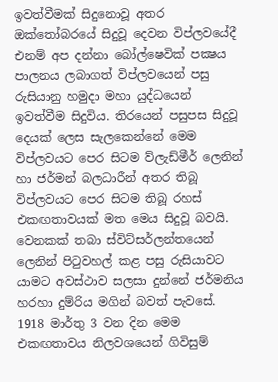ඉවත්වීමක් සිදුනොවූ අතර ඔක්තෝබරයේ සිදුවූ දෙවන විප්ලවයේදී එනම් අප දන්නා බෝල්ෂෙවික් පක්‍ෂය පාලනය ලබාගත් විප්ලවයෙන් පසු රුසියානු හමුදා මහා යුද්ධයෙන් ඉවත්වීම සිදුවිය. තිරයෙන් පසුපස සිදුවූ දෙයක් ලෙස සැලකෙන්නේ මෙම විප්ලවයට පෙර සිටම ව්ලැඩ්මීර් ලෙනින් හා ජර්මන් බලධාරීන් අතර තිබූ විප්ලවයට පෙර සිටම තිබූ රහස් එකඟතාවයක් මත මෙය සිදුවූ බවයි. වෙනකක් තබා ස්විට්සර්ලන්තයෙන් ලෙනින් පිටුවහල් කළ පසු රුසියාවට යාමට අවස්ථාව සලසා දුන්නේ ජර්මනිය හරහා දුම්රිය මගින් බවත් පැවසේ. 1918 මාර්තු 3 වන දින මෙම එකඟතාවය නිලවශයෙන් ගිවිසුම්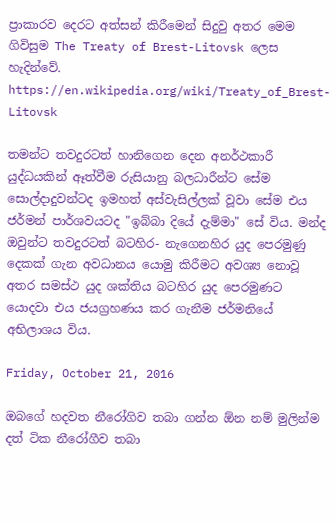ප්‍රාකාරව දෙරට අත්සන් කිරීමෙන් සිදුවු අතර මෙම ගිවිසුම The Treaty of Brest-Litovsk ලෙස හැදින්වේ.
https://en.wikipedia.org/wiki/Treaty_of_Brest-Litovsk

තමන්ට තවදුරටත් හානිගෙන දෙන අනර්ථකාරී යුද්ධයකින් ඈත්වීම රුසියානු බලධාරීන්ට සේම සොල්දාදුවන්ටද ඉමහත් අස්වැසිල්ලක් වූවා සේම එය ජර්මන් පාර්ශවයටද "ඉබ්බා දියේ දැම්මා" සේ විය. මන්ද ඔවුන්ට තවදුරටත් බටහිර- නැගෙනහිර යුද පෙරමුණු දෙකක් ගැන අවධානය යොමු කිරීමට අවශ්‍ය නොවූ අතර සමස්ථ යුද ශක්තිය බටහිර යුද පෙරමුණට යොදවා එය ජයග්‍රහණය කර ගැනීම ජර්මනියේ අභිලාශය විය.

Friday, October 21, 2016

ඔබගේ හදවත නීරෝගිව තබා ගන්න ඕන නම් මුලින්ම දත් ටික නීරෝගීව තබා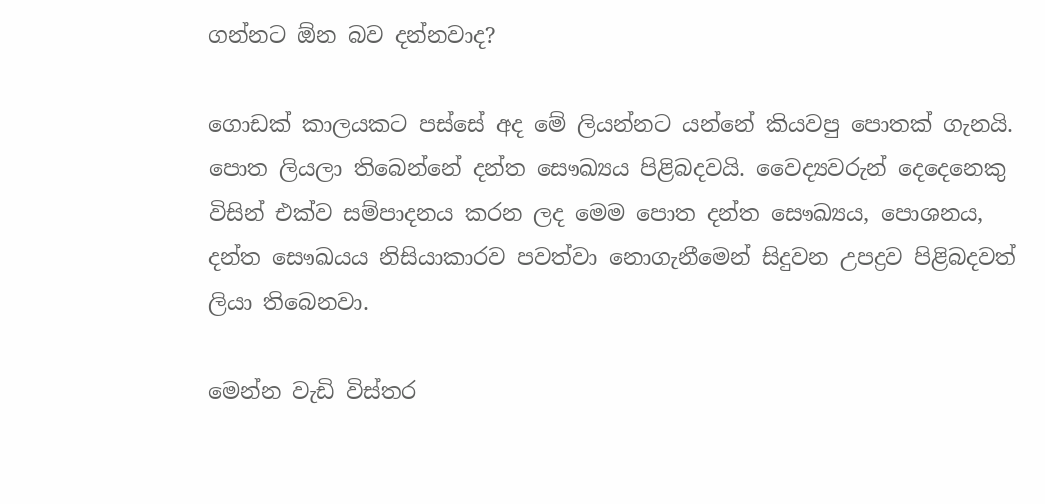ගන්නට ඕන බව දන්නවාද?

ගොඩක් කාලයකට පස්සේ අද මේ ලියන්නට යන්නේ කියවපු පොතක් ගැනයි. පොත ලියලා තිබෙන්නේ දන්ත සෞඛ්‍යය පිළිබදවයි. වෛද්‍යවරුන් දෙදෙනෙකු විසින් එක්ව සම්පාදනය කරන ලද මෙම පොත දන්ත සෞඛ්‍යය, පොශනය, දන්ත සෞඛයය නිසියාකාරව පවත්වා නොගැනීමෙන් සිදුවන උපද්‍රව පිළිබදවත් ලියා තිබෙනවා.

මෙන්න වැඩි විස්තර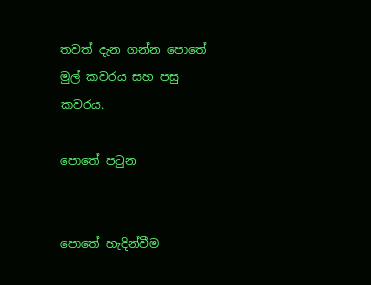තවත් දැන ගන්න පොතේ මුල් කවරය සහ පසු කවරය.

පොතේ පටුන


පොතේ හැදින්වීම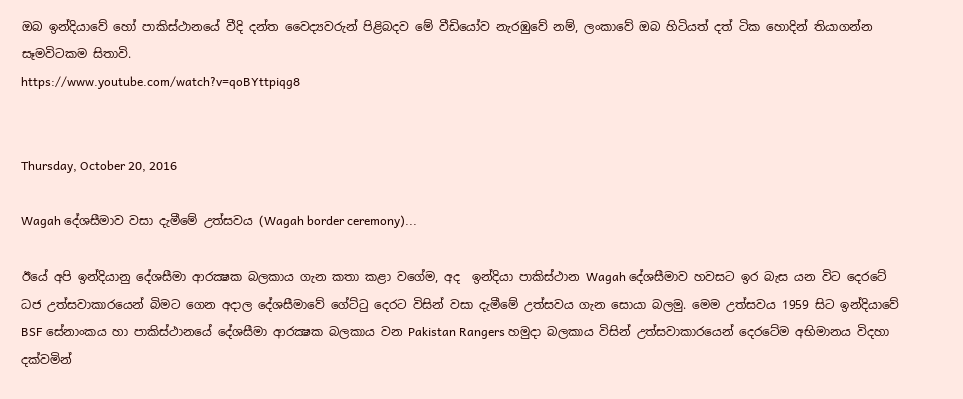ඔබ ඉන්දියාවේ හෝ පාකිස්ථානයේ වීදි දන්ත වෛද්‍යවරුන් පිළිබදව මේ වීඩියෝව නැරඹුවේ නම්, ලංකාවේ ඔබ හිටියත් දත් ටික හොදින් තියාගන්න සෑමවිටකම සිතාවි.
https://www.youtube.com/watch?v=qoBYttpiqg8


Thursday, October 20, 2016

Wagah දේශසීමාව වසා දැමීමේ උත්සවය (Wagah border ceremony)...

ඊයේ අපි ඉන්දියානු දේශසීමා ආරක්‍ෂක බලකාය ගැන කතා කළා වගේම, අද  ඉන්දියා පාකිස්ථාන Wagah දේශසීමාව හවසට ඉර බැස යන විට දෙරටේ ධජ උත්සවාකාරයෙන් බිමට ගෙන අදාල දේශසීමාවේ ගේට්ටු දෙරට විසින් වසා දැමීමේ උත්සවය ගැන සොයා බලමු. මෙම උත්සවය 1959 සිට ඉන්දියාවේ BSF සේනාංකය හා පාකිස්ථානයේ දේශසීමා ආරක්‍ෂක බලකාය වන Pakistan Rangers හමුදා බලකාය විසින් උත්සවාකාරයෙන් දෙරටේම අභිමානය විදහා දක්වමින්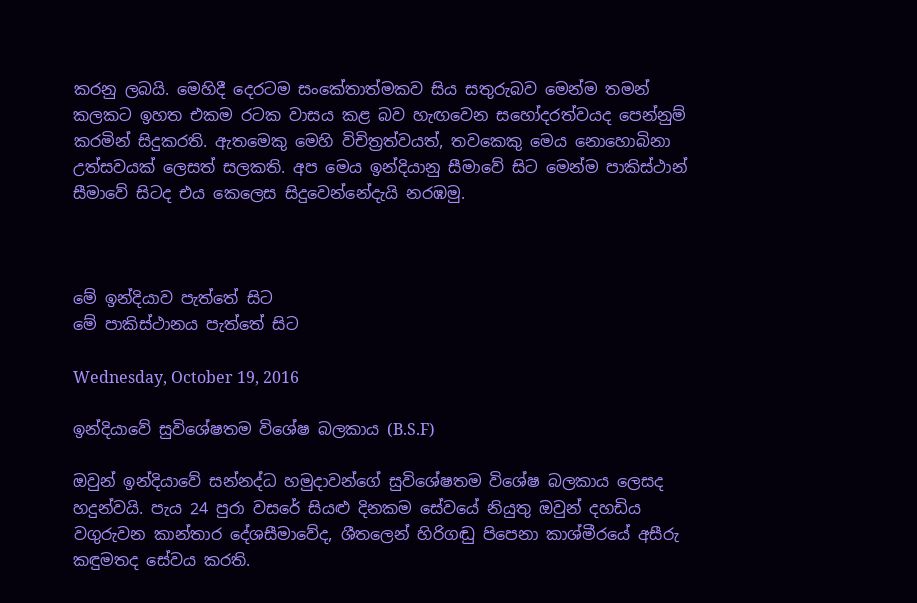කරනු ලබයි. මෙහිදී දෙරටම සංකේතාත්මකව සිය සතුරුබව මෙන්ම තමන් කලකට ඉහත එකම රටක වාසය කළ බව හැඟවෙන සහෝදරත්වයද පෙන්නුම් කරමින් සිදුකරති. ඇතමෙකු මෙහි විචිත්‍රත්වයත්, තවකෙකු මෙය නොහොබිනා උත්සවයක් ලෙසත් සලකති. අප මෙය ඉන්දියානු සීමාවේ සිට මෙන්ම පාකිස්ථාන් සීමාවේ සිටද එය කෙලෙස සිදුවෙන්නේදැයි නරඹමු.



මේ ඉන්දියාව පැත්තේ සිට
මේ පාකිස්ථානය පැත්තේ සිට

Wednesday, October 19, 2016

ඉන්දියාවේ සුවිශේෂතම විශේෂ බලකාය (B.S.F)

ඔවුන් ඉන්දියාවේ සන්නද්ධ හමුදාවන්ගේ සුවිශේෂතම විශේෂ බලකාය ලෙසද හදුන්වයි. පැය 24 පුරා වසරේ සියළු දිනකම සේවයේ නියුතු ඔවුන් දහඩිය වගුරුවන කාන්තාර දේශසීමාවේද, ශීතලෙන් හිරිගඬු පිපෙනා කාශ්මීරයේ අසීරු කඳුමතද සේවය කරති.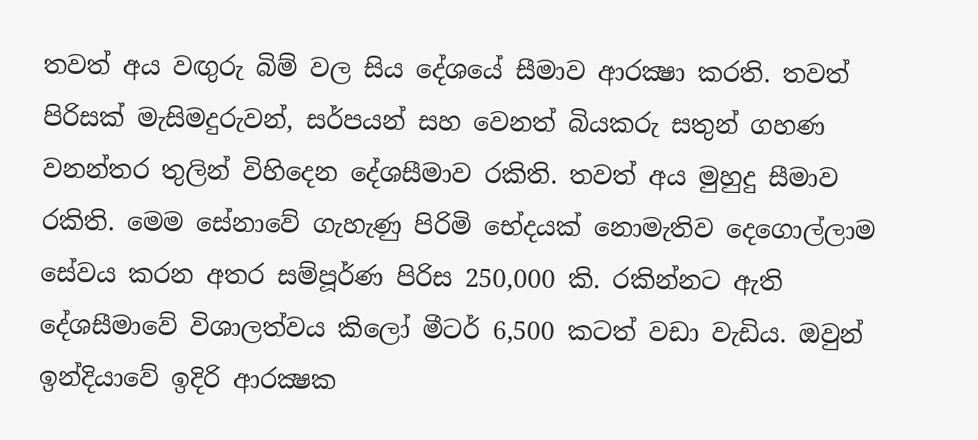තවත් අය වඟුරු බිම් වල සිය දේශයේ සීමාව ආරක්‍ෂා කරති. තවත් පිරිසක් මැසිමදුරුවන්, සර්පයන් සහ වෙනත් බියකරු සතුන් ගහණ වනන්තර තුලින් විහිදෙන දේශසීමාව රකිති. තවත් අය මුහුදු සීමාව රකිති. මෙම සේනාවේ ගැහැණු පිරිමි භේදයක් නොමැතිව දෙගොල්ලාම සේවය කරන අතර සම්පූර්ණ පිරිස 250,000 කි. රකින්නට ඇති දේශසීමාවේ විශාලත්වය කිලෝ මීටර් 6,500 කටත් වඩා වැඩිය. ඔවුන් ඉන්දියාවේ ඉදිරි ආරක්‍ෂක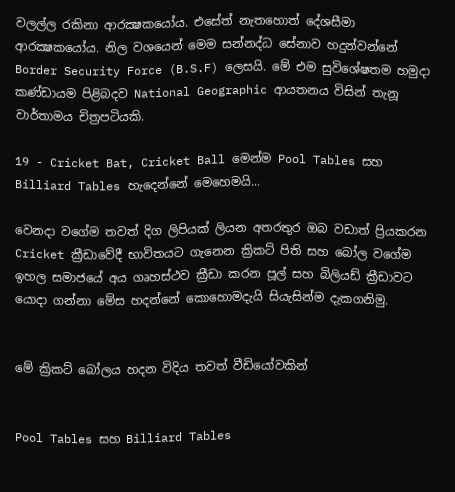වලල්ල රකිනා ආරක්‍ෂකයෝය. එසේත් නැතහොත් දේශසීමා ආරක්‍ෂකයෝය. නිල වශයෙන් මෙම සන්නද්ධ සේනාව හදුන්වන්නේ Border Security Force (B.S.F) ලෙසයි. මේ එම සුවිශේෂතම හමුදා කණ්ඩායම පිළිබදව National Geographic ආයතනය විසින් තැනූ වාර්තාමය චිත්‍රපටියකි.

19 - Cricket Bat, Cricket Ball මෙන්ම Pool Tables සහ Billiard Tables හැදෙන්නේ මෙහෙමයි...

වෙනදා වගේම තවත් දිග ලිපියක් ලියන අතරතුර ඔබ වඩාත් ප්‍රියකරන Cricket ක්‍රීඩාවේදී භාවිතයට ගැනෙන ක්‍රිකට් පිති සහ බෝල වගේම ඉහල සමාජයේ අය ගෘහස්ථව ක්‍රීඩා කරන පූල් සහ බිලියඩ් ක්‍රීඩාවට යොදා ගන්නා මේස හදන්නේ කොහොමදැයි සියැසින්ම දැකගනිමු.


මේ ක්‍රිකට් බෝලය හදන විදිය තවත් වීඩියෝවකින්


Pool Tables සහ Billiard Tables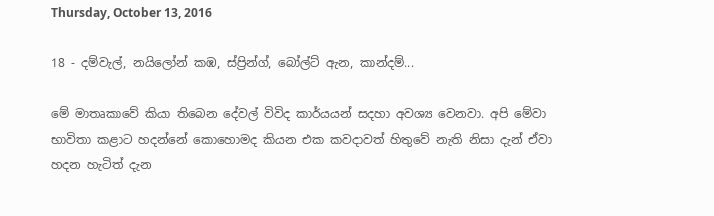Thursday, October 13, 2016

18 - දම්වැල්, නයිලෝන් කඹ, ස්ප්‍රින්ග්, බෝල්ට් ඇන, කාන්දම්...

මේ මාතෘකාවේ කියා තිබෙන දේවල් විවිද කාර්යයන් සදහා අවශ්‍ය වෙනවා. අපි මේවා භාවිතා කළාට හදන්නේ කොහොමද කියන එක කවදාවත් හිතුවේ නැති නිසා දැන් ඒවා හදන හැටිත් දැන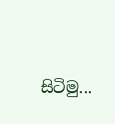සිටිමු...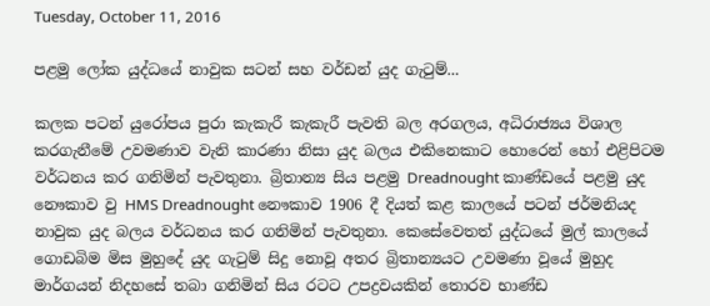Tuesday, October 11, 2016

පළමු ලෝක යුද්ධයේ නාවුක සටන් සහ වර්ඩන් යුද ගැටුම්...

කලක පටන් යුරෝපය පුරා කැකැරී කැකැරී පැවති බල අරගලය, අධිරාජ්‍යය විශාල කරගැනීමේ උවමණාව වැනි කාරණා නිසා යුද බලය එකිනෙකාට හොරෙන් හෝ එළිපිටම වර්ධනය කර ගනිමින් පැවතුනා. බ්‍රිතාන්‍ය සිය පළමු Dreadnought කාණ්ඩයේ පළමු යුද නෞකාව වු HMS Dreadnought නෞකාව 1906 දී දියත් කළ කාලයේ පටන් ජර්මනියද නාවුක යුද බලය වර්ධනය කර ගනිමින් පැවතුනා. කෙසේවෙතත් යුද්ධයේ මුල් කාලයේ ගොඩබිම මිස මුහුදේ යුද ගැටුම් සිදු නොවූ අතර බ්‍රිතාන්‍යයට උවමණා වූයේ මුහුද මාර්ගයන් නිදහසේ තබා ගනිමින් සිය රටට උපද්‍රවයකින් තොරව භාණ්ඩ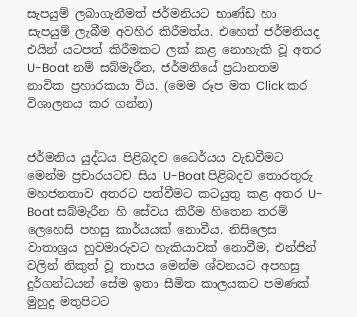සැපයුම් ලබාගැනීමත් ජර්මනියට භාණ්ඩ හා සැපයුම් ලැබීම අවහිර කිරීමත්ය. එහෙත් ජර්මනියද එයින් යටපත් කිරීමකට ලක් කළ නොහැකි වූ අතර U-Boat නම් සබ්මැරීන, ජර්මනියේ ප්‍රධානතම නාවික ප්‍රහාරකයා විය. (මෙම රූප මත Click කර විශාලනය කර ගන්න)


ජර්මනිය යුද්ධය පිළිබදව ධෛර්යය වැඩවීමට මෙන්ම ප්‍රචාරයටච සිය U-Boat පිළිබදව තොරතුරු මහජනතාව අතරට පත්වීමට කටයුතු කළ අතර U-Boat සබ්මැරීන හි සේවය කිරීම හිතෙන තරම් ලෙහෙසි පහසු කාර්යයක් නොවීය. නිසිලෙස වාතාශ්‍රය හුවමාරුවට හැකියාවක් නොවීම, එන්ජින් වලින් නිකුත් වූ තාපය මෙන්ම ශ්වනයට අපහසු දුර්ගන්ධයන් සේම ඉතා සීමිත කාලයකට පමණක් මුහුදු මතුපිටට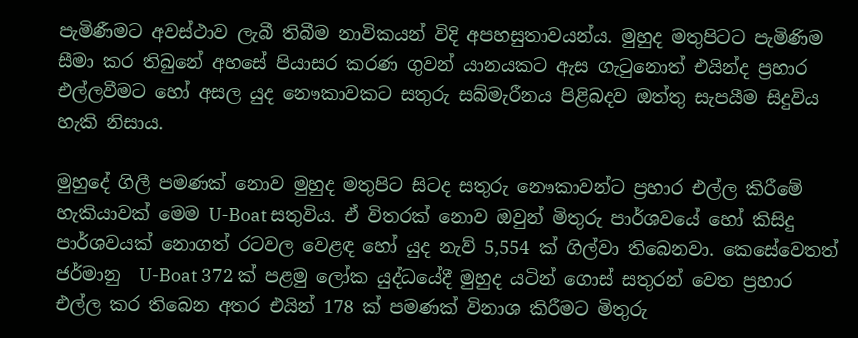පැමිණීමට අවස්ථාව ලැබී තිබීම නාවිකයන් විදි අපහසුතාවයන්ය. මුහුද මතුපිටට පැමිණිම සීමා කර තිබුනේ අහසේ පියාසර කරණ ගුවන් යානයකට ඇස ගැටුනොත් එයින්ද ප්‍රහාර එල්ලවීමට හෝ අසල යුද නෞකාවකට සතුරු සබ්මැරීනය පිළිබදව ඔත්තු සැපයීම සිදුවිය හැකි නිසාය.

මුහුදේ ගිලී පමණක් නොව මුහුද මතුපිට සිටද සතුරු නෞකාවන්ට ප්‍රහාර එල්ල කිරීමේ හැකියාවක් මෙම U-Boat සතුවිය. ඒ විතරක් නොව ඔවුන් මිතුරු පාර්ශවයේ හෝ කිසිදු පාර්ශවයක් නොගත් රටවල වෙළඳ හෝ යුද නැව් 5,554 ක් ගිල්වා තිබෙනවා. කෙසේවෙතත් ජර්මානු  U-Boat 372 ක් පළමු ලෝක යුද්ධයේදී මුහුද යටින් ගොස් සතුරන් වෙත ප්‍රහාර එල්ල කර තිබෙන අතර එයින් 178 ක් පමණක් විනාශ කිරීමට මිතුරු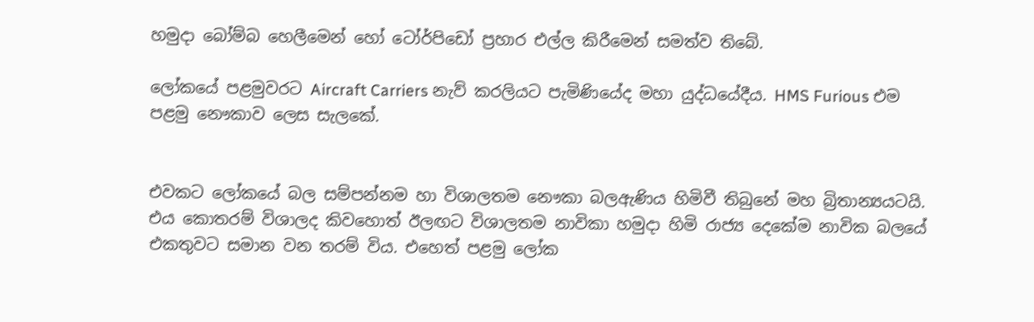හමුදා බෝම්බ හෙලීමෙන් හෝ ටෝර්පිඩෝ ප්‍රහාර එල්ල කිරීමෙන් සමත්ව තිබේ.

ලෝකයේ පළමුවරට Aircraft Carriers නැව් කරලියට පැමිණියේද මහා යුද්ධයේදීය. HMS Furious එම පළමු නෞකාව ලෙස සැලකේ.


එවකට ලෝකයේ බල සම්පන්නම හා විශාලතම නෞකා බලඇණිය හිමිවී තිබුනේ මහ බ්‍රිතාන්‍යයටයි. එය කොතරම් විශාලද කිවහොත් ඊලඟට විශාලතම නාවිකා හමුදා හිමි රාජ්‍ය දෙකේම නාවික බලයේ එකතුවට සමාන වන තරම් විය. එහෙත් පළමු ලෝක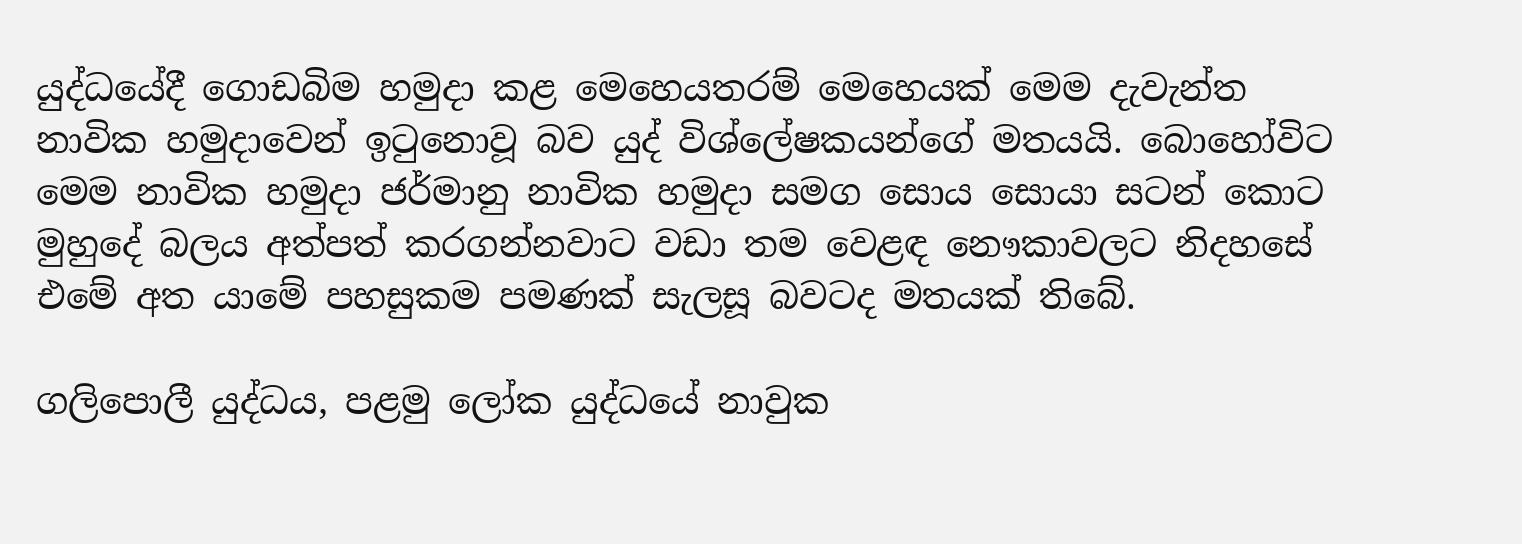යුද්ධයේදී ගොඩබිම හමුදා කළ මෙහෙයතරම් මෙහෙයක් මෙම දැවැන්ත නාවික හමුදාවෙන් ඉටුනොවූ බව යුද් විශ්ලේෂකයන්ගේ මතයයි. බොහෝවිට මෙම නාවික හමුදා ජර්මානු නාවික හමුදා සමග සොය සොයා සටන් කොට මුහුදේ බලය අත්පත් කරගන්නවාට වඩා තම වෙළඳ නෞකාවලට නිදහසේ එමේ අත යාමේ පහසුකම පමණක් සැලසූ බවටද මතයක් තිබේ.

ගලිපොලී යුද්ධය, පළමු ලෝක යුද්ධයේ නාවුක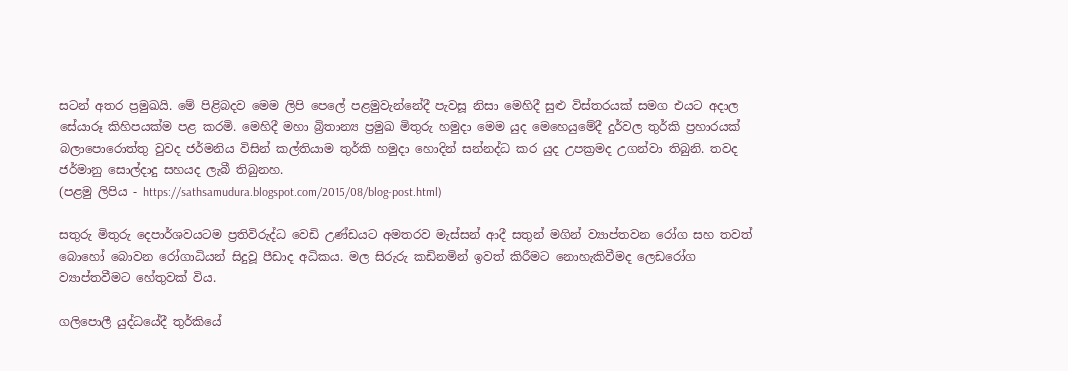සටන් අතර ප්‍රමුඛයි. මේ පිළිබදව මෙම ලිපි පෙලේ පළමුවැන්නේදී පැවසූ නිසා මෙහිදී සුළු විස්තරයක් සමග එයට අදාල සේයාරූ කිහිපයක්ම පළ කරමි. මෙහිදී මහා බ්‍රිතාන්‍ය ප්‍රමුඛ මිතුරු හමුදා මෙම යුද මෙහෙයුමේදී දුර්වල තුර්කි ප්‍රහාරයක් බලාපොරොත්තු වුවද ජර්මනිය විසින් කල්තියාම තුර්කි හමුදා හොදින් සන්නද්ධ කර යුද උපක්‍රමද උගන්වා තිබුනි. තවද ජර්මානු සොල්දාදු සහයද ලැබී තිබුනහ.
(පළමු ලිපිය - https://sathsamudura.blogspot.com/2015/08/blog-post.html)

සතුරු මිතුරු දෙපාර්ශවයටම ප්‍රතිවිරුද්ධ වෙඩි උණ්ඩයට අමතරව මැස්සන් ආදී සතුන් මගින් ව්‍යාප්තවන රෝග සහ තවත් බොහෝ බොවන රෝගාධියන් සිදුවූ පීඩාද අධිකය. මල සිරුරු කඩිනමින් ඉවත් කිරීමට නොහැකිවීමද ලෙඩරෝග ව්‍යාප්තවීමට හේතුවක් විය.

ගලිපොලී යුද්ධයේදී තුර්කියේ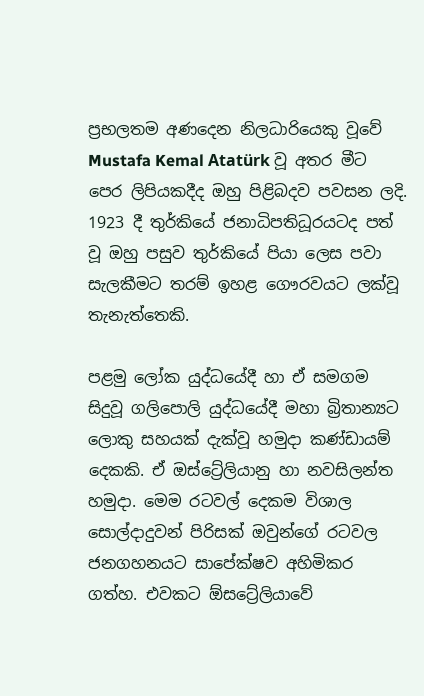ප්‍රභලතම අණදෙන නිලධාරියෙකු වූවේ Mustafa Kemal Atatürk වූ අතර මීට පෙර ලිපියකදීද ඔහු පිළිබදව පවසන ලදි. 1923 දී තුර්කියේ ජනාධිපතිධූරයටද පත් වූ ඔහු පසුව තුර්කියේ පියා ලෙස පවා සැලකීමට තරම් ඉහළ ගෞරවයට ලක්වූ තැනැත්තෙකි.

පළමු ලෝක යුද්ධයේදී හා ඒ සමගම සිදුවූ ගලිපොලි යුද්ධයේදී මහා බ්‍රිතාන්‍යට ලොකු සහයක් දැක්වූ හමුදා කණ්ඩායම් දෙකකි. ඒ ඔස්ට්‍රේලියානු හා නවසිලන්ත හමුදා. මෙම රටවල් දෙකම විශාල සොල්දාදුවන් පිරිසක් ඔවුන්ගේ රටවල ජනගහනයට සාපේක්ෂව අහිමිකර ගත්හ. එවකට ඕසට්‍රේලියාවේ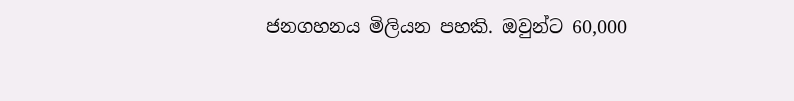ජනගහනය මිලියන පහකි. ඔවුන්ට 60,000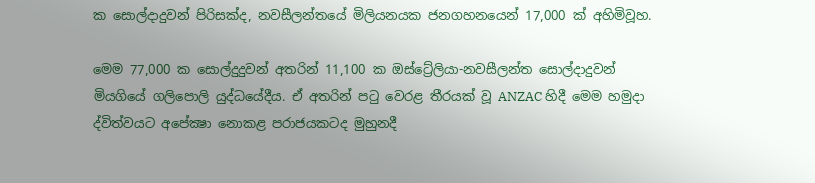ක සොල්දාදුවන් පිරිසක්ද, නවසීලන්තයේ මිලියනයක ජනගහනයෙන් 17,000 ක් අහිමිවූහ.

මෙම 77,000 ක සොල්දුදුවන් අතරින් 11,100 ක ඔස්ට්‍රේලියා-නවසීලන්ත සොල්දාදුවන් මියගියේ ගලිපොලි යුද්ධයේදීය. ඒ අතරින් පටු වෙරළ තීරයක් වූ ANZAC හිදී මෙම හමුදා ද්විත්වයට අපේක්‍ෂා නොකළ පරාජයකටද මුහුනදී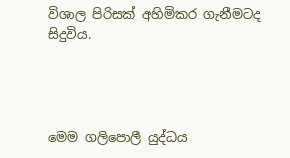විශාල පිරිසක් අහිමිකර ගැනීමටද සිදුවිය.




මෙම ගලිපොලී යුද්ධය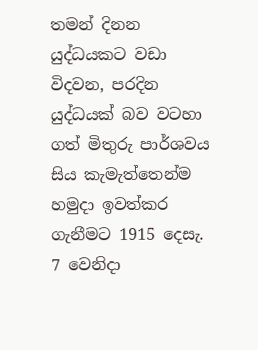තමන් දිනන යුද්ධයකට වඩා විදවන, පරදින යුද්ධයක් බව වටහා ගත් මිතුරු පාර්ශවය සිය කැමැත්තෙන්ම හමුදා ඉවත්කර ගැනීමට 1915 දෙසැ. 7 වෙනිදා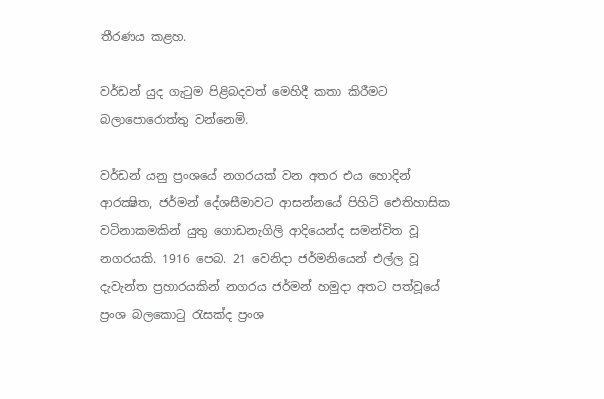තීරණය කළහ.

වර්ඩන් යුද ගැටුම පිළිබදවත් මෙහිදී කතා කිරීමට බලාපොරොත්තු වන්නෙමි.

වර්ඩන් යනු ප්‍රංශයේ නගරයක් වන අතර එය හොදින් ආරක්‍ෂිත, ජර්මන් දේශසීමාවට ආසන්නයේ පිහිටි ඓතිහාසික වටිනාකමකින් යුතු ගොඩනැගිලි ආදියෙන්ද සමන්විත වූ නගරයකි. 1916 පෙබ. 21 වෙනිදා ජර්මනියෙන් එල්ල වූ දැවැන්ත ප්‍රහාරයකින් නගරය ජර්මන් හමුදා අතට පත්වූයේ ප්‍රංශ බලකොටු රැසක්ද ප්‍රංශ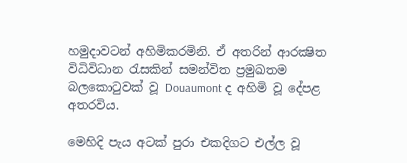හමුදාවටන් අහිමිකරමිනි. ඒ අතරින් ආරක්‍ෂිත විධිවිධාන රැසකින් සමන්විත ප්‍රමුඛතම බලකොටුවක් වූ Douaumont ද අහිමි වූ දේපළ අතරවිය.

මෙහිදි පැය අටක් පුරා එකදිගට එල්ල වූ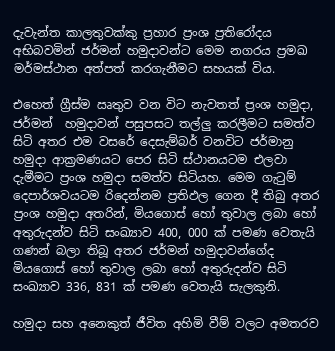දැවැන්ත කාලතුවක්කු ප්‍රහාර ප්‍රංශ ප්‍රතිරෝදය අභිබවමින් ජර්මන් හමුදාවන්ට මෙම නගරය ප්‍රමඛ මර්මස්ථාන අත්පත් කරගැනීමට සහයක් විය.

එහෙත් ග්‍රීස්ම ඍතුව වන විට නැවතත් ප්‍රංශ හමුදා, ජර්මන්  හමුදාවන් පසුපසට තල්ලු කරලීමට සමත්ව සිටි අතර එම වසරේ දෙසැම්බර් වනවිට ජර්මානු හමුදා ආක්‍රමණයට පෙර සිටි ස්ථානයටම එලවා දැමීමට ප්‍රංශ හමුදා සමත්ව සිටියහ. මෙම ගැටුම් දෙපාර්ශවයටම රිදෙන්නම ප්‍රතිඵල ගෙන දී තිබු අතර ප්‍රංශ හමුදා අතරින්, මියගොස් හෝ තුවාල ලබා හෝ අතුරුදන්ව සිටි සංඛ්‍යාව 400, 000 ක් පමණ වෙතැයි ගණන් බලා තිබූ අතර ජර්මන් හමුදාවන්ගේද මියගොස් හෝ තුවාල ලබා හෝ අතුරුදන්ව සිටි සංඛ්‍යාව 336, 831 ක් පමණ වෙතැයි සැලකුනි.

හමුදා සහ අනෙකුත් ජීවිත අහිමි වීම් වලට අමතරව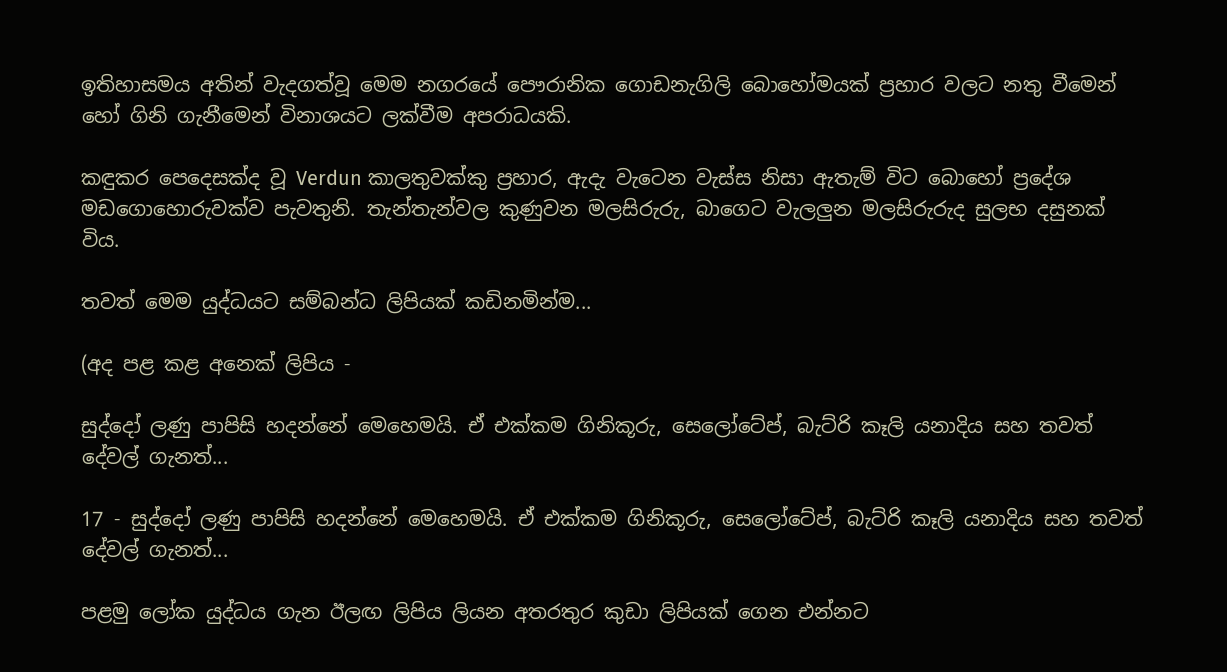ඉතිහාසමය අතින් වැදගත්වූ මෙම නගරයේ පෞරානික ගොඩනැගිලි බොහෝමයක් ප්‍රහාර වලට නතු වීමෙන් හෝ ගිනි ගැනීමෙන් විනාශයට ලක්වීම අපරාධයකි.

කඳුකර පෙදෙසක්ද වූ Verdun කාලතුවක්කු ප්‍රහාර, ඇදැ වැටෙන වැස්ස නිසා ඇතැම් විට බොහෝ ප්‍රදේශ මඩගොහොරුවක්ව පැවතුනි. තැන්තැන්වල කුණුවන මලසිරුරු, බාගෙට වැලලුන මලසිරුරුද සුලභ දසුනක් විය.

තවත් මෙම යුද්ධයට සම්බන්ධ ලිපියක් කඩිනමින්ම...

(අද පළ කළ අනෙක් ලිපිය -

සුද්දෝ ලණු පාපිසි හදන්නේ මෙහෙමයි. ඒ එක්කම ගිනිකූරු, සෙලෝටේප්, බැට්රි කෑලි යනාදිය සහ තවත් දේවල් ගැනත්...

17 - සුද්දෝ ලණු පාපිසි හදන්නේ මෙහෙමයි. ඒ එක්කම ගිනිකූරු, සෙලෝටේප්, බැට්රි කෑලි යනාදිය සහ තවත් දේවල් ගැනත්...

පළමු ලෝක යුද්ධය ගැන ඊලඟ ලිපිය ලියන අතරතුර කුඩා ලිපියක් ගෙන එන්නට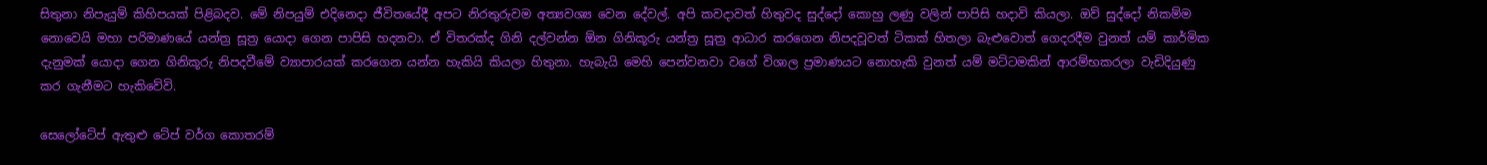සිතුනා නිපැයුම් කිහිපයක් පිළිබදව. මේ නිපයුම් එදිනෙදා ජීවිතයේදී අපට නිරතුරුවම අත්‍යවශ්‍ය වෙන දේවල්. අපි කවදාවත් හිතුවද සුද්දෝ කොහු ලණු වලින් පාපිසි හදාවි කියලා. ඔව් සුද්දෝ නිකම්ම නොවෙයි මහා පරිමාණයේ යන්ත්‍ර සූත්‍ර යොදා ගෙන පාපිසි හදනවා. ඒ විතරක්ද ගිනි දල්වන්න ඕන ගිනිකූරු යන්ත්‍ර සූත්‍ර ආධාර කරගෙන නිපදවූවත් ටිකක් හිතලා බැළුවොත් ගෙදරදීම වුනත් යම් කාර්මික දැනුමක් යොදා ගෙන ගිනිකූරු නිපදවීමේ ව්‍යාපාරයක් කරගෙන යන්න හැකියි කියලා හිතුනා. හැබැයි මෙහි පෙන්වනවා වගේ විශාල ප්‍රමාණයට නොහැකි වුනත් යම් මට්ටමකින් ආරම්භකරලා වැඩිදියුණු කර ගැනීමට හැකිවේවි.

සෙලෝටේප් ඇතුළු ටේප් වර්ග කොතරම්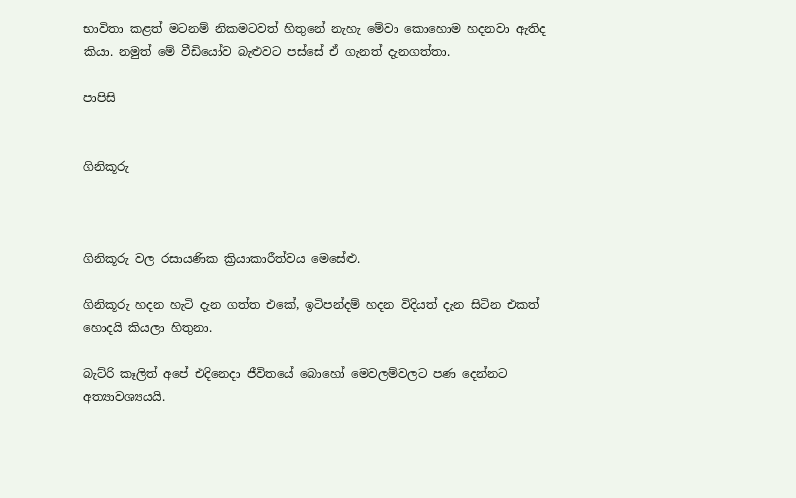භාවිතා කළත් මටනම් නිකමටවත් හිතුනේ නැහැ මේවා කොහොම හදනවා ඇතිද කියා. නමුත් මේ වීඩියෝව බැළුවට පස්සේ ඒ ගැනත් දැනගත්තා.

පාපිසි


ගිනිකූරු



ගිනිකූරු වල රසායණික ක්‍රියාකාරීත්වය මෙසේළු.

ගිනිකූරු හදන හැටි දැන ගත්ත එකේ, ඉටිපන්දම් හදන විදියත් දැන සිටින එකත් හොදයි කියලා හිතුනා.

බැට්රි කෑලිත් අපේ එදිනෙදා ජීවිතයේ බොහෝ මෙවලම්වලට පණ දෙන්නට අත්‍යාවශ්‍යයයි.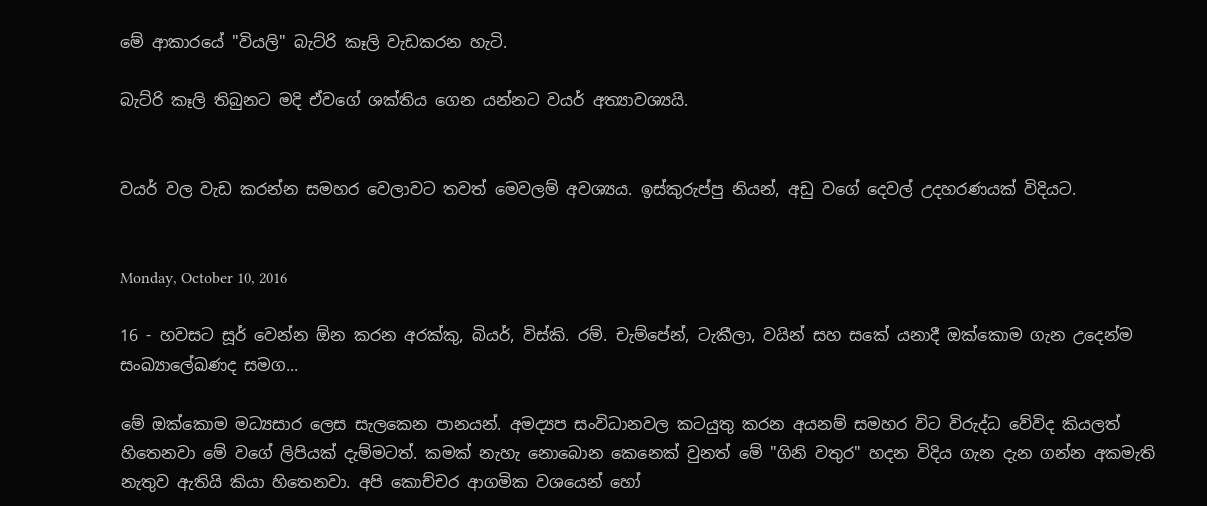මේ ආකාරයේ "වියලි" බැට්රි කෑලි වැඩකරන හැටි.

බැට්රි කෑලි තිබුනට මදි ඒවගේ ශක්තිය ගෙන යන්නට වයර් අත්‍යාවශ්‍යයි.


වයර් වල වැඩ කරන්න සමහර වෙලාවට තවත් මෙවලම් අවශ්‍යය. ඉස්කුරුප්පු නියන්, අඩු වගේ දෙවල් උදහරණයක් විදියට.


Monday, October 10, 2016

16 - හවසට සූර් වෙන්න ඕන කරන අරක්කු, බියර්, විස්කි. රම්. චැම්පේන්, ටැකීලා, වයින් සහ සකේ යනාදී ඔක්කොම ගැන උදෙන්ම සංඛ්‍යාලේඛණද සමග...

මේ ඔක්කොම මධ්‍යසාර ලෙස සැලකෙන පානයන්. අමද්‍යප සංවිධානවල කටයුතු කරන අයනම් සමහර විට විරුද්ධ වේවිද කියලත් හිතෙනවා මේ වගේ ලිපියක් දැම්මටත්. කමක් නැහැ නොබොන කෙනෙක් වුනත් මේ "ගිනි වතුර" හදන විදිය ගැන දැන ගන්න අකමැති නැතුව ඇතියි කියා හිතෙනවා. අපි කොච්චර ආගමික වශයෙන් හෝ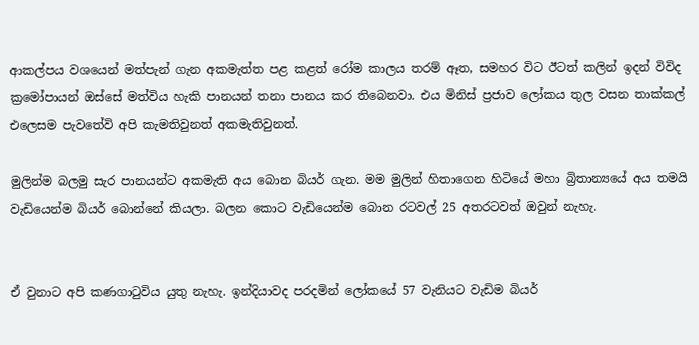ආකල්පය වශයෙන් මත්පැන් ගැන අකමැත්ත පළ කළත් රෝම කාලය තරම් ඈත, සමහර විට ඊටත් කලින් ඉදන් විවිද ක්‍රමෝපායන් ඔස්සේ මත්විය හැකි පානයන් තනා පානය කර තිබෙනවා. එය මිනිස් ප්‍රජාව ලෝකය තුල වසන තාක්කල් එලෙසම පැවතේවි අපි කැමතිවුනත් අකමැතිවුනත්.

මුලින්ම බලමු සැර පානයන්ට අකමැති අය බොන බියර් ගැන. මම මුලින් හිතාගෙන හිටියේ මහා බ්‍රිතාන්‍යයේ අය තමයි වැඩියෙන්ම බියර් බොන්නේ කියලා. බලන කොට වැඩියෙන්ම බොන රටවල් 25 අතරටවත් ඔවුන් නැහැ.


ඒ වුනාට අපි කණගාටුවිය යුතු නැහැ. ඉන්දියාවද පරදමින් ලෝකයේ 57 වැනියට වැඩිම බියර්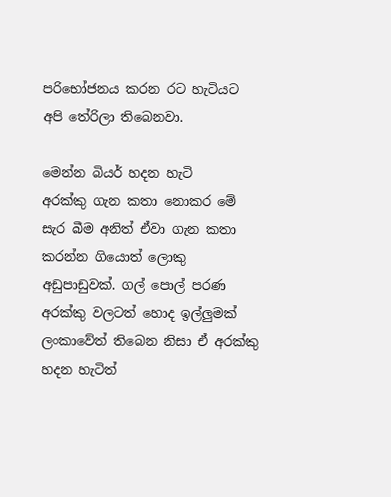පරිභෝජනය කරන රට හැටියට අපි තේරිලා තිබෙනවා.

මෙන්න බියර් හදන හැටි
අරක්කු ගැන කතා නොකර මේ සැර බීම අනිත් ඒවා ගැන කතා කරන්න ගියොත් ලොකු අඩුපාඩුවක්. ගල් පොල් පරණ අරක්කු වලටත් හොද ඉල්ලුමක් ලංකාවේත් තිබෙන නිසා ඒ අරක්කු හදන හැටිත්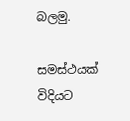බලමු.

සමස්ථයක් විදියට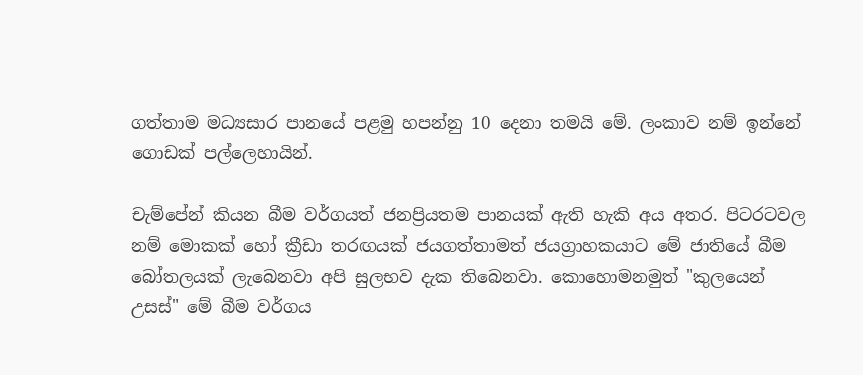ගත්තාම මධ්‍යසාර පානයේ පළමු හපන්නු 10 දෙනා තමයි මේ. ලංකාව නම් ඉන්නේ ගොඩක් පල්ලෙහායින්.

චැම්පේන් කියන බීම වර්ගයත් ජනප්‍රියතම පානයක් ඇති හැකි අය අතර. පිටරටවල නම් මොකක් හෝ ක්‍රීඩා තරඟයක් ජයගත්තාමත් ජයග්‍රාහකයාට මේ ජාතියේ බීම බෝතලයක් ලැබෙනවා අපි සුලභව දැක තිබෙනවා. කොහොමනමුත් "කුලයෙන් උසස්" මේ බීම වර්ගය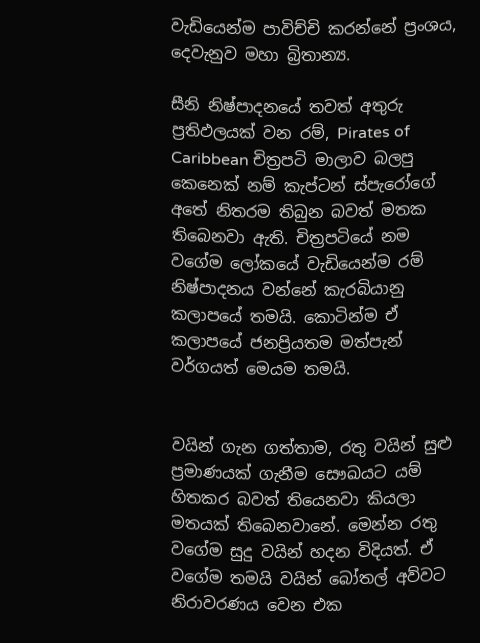වැඩියෙන්ම පාවිච්චි කරන්නේ ප්‍රංශය, දෙවැනුව මහා බ්‍රිතාන්‍ය.

සීනි නිෂ්පාදනයේ තවත් අතුරු ප්‍රතිඵලයක් වන රම්, Pirates of Caribbean චිත්‍රපටි මාලාව බලපු කෙනෙක් නම් කැප්ටන් ස්පැරෝගේ අතේ නිතරම තිබුන බවත් මතක තිබෙනවා ඇති. චිත්‍රපටියේ නම වගේම ලෝකයේ වැඩියෙන්ම රම් නිෂ්පාදනය වන්නේ කැරබියානු කලාපයේ තමයි. කොටින්ම ඒ කලාපයේ ජනප්‍රියතම මත්පැන් වර්ගයත් මෙයම තමයි.


වයින් ගැන ගත්තාම, රතු වයින් සුළු ප්‍රමාණයක් ගැනීම සෞඛයට යම් හිතකර බවත් තියෙනවා කියලා මතයක් තිබෙනවානේ. මෙන්න රතු වගේම සුදු වයින් හදන විදියත්. ඒ වගේම තමයි වයින් බෝතල් අව්වට නිරාවරණය වෙන එක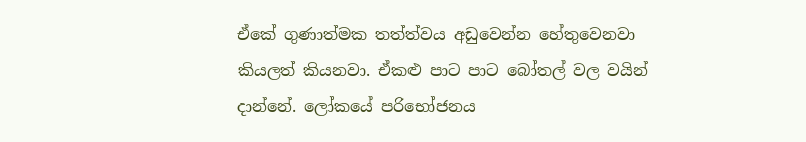ඒකේ ගුණාත්මක තත්ත්වය අඩුවෙන්න හේතුවෙනවා කියලත් කියනවා. ඒකළු පාට පාට බෝතල් වල වයින් දාන්නේ. ලෝකයේ පරිභෝජනය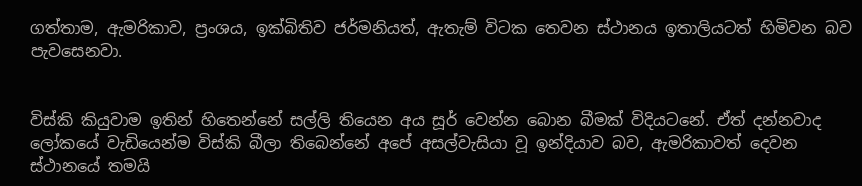ගත්තාම, ඇමරිකාව, ප්‍රංශය, ඉක්බිතිව ජර්මනියත්, ඇතැම් විටක තෙවන ස්ථානය ඉතාලියටත් හිමිවන බව පැවසෙනවා.


විස්කි කියුවාම ඉතින් හිතෙන්නේ සල්ලි තියෙන අය සූර් වෙන්න බොන බීමක් විදියටනේ. ඒත් දන්නවාද ලෝකයේ වැඩියෙන්ම විස්කි බීලා තිබෙන්නේ අපේ අසල්වැසියා වූ ඉන්දියාව බව, ඇමරිකාවත් දෙවන ස්ථානයේ තමයි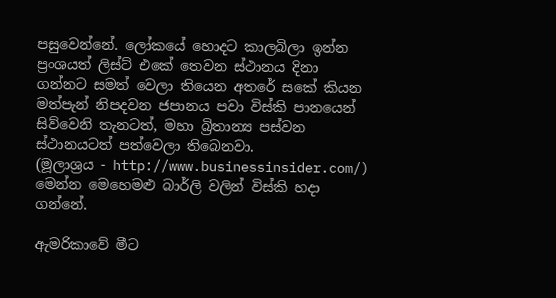පසුවෙන්නේ. ලෝකයේ හොදට කාලබිලා ඉන්න ප්‍රංශයත් ලිස්ට් එකේ තෙවන ස්ථානය දිනා ගන්නට සමත් වෙලා තියෙන අතරේ සකේ කියන මත්පැන් නිපදවන ජපානය පවා විස්කි පානයෙන් සිව්වෙනි තැනටත්, මහා බ්‍රිතාන්‍ය පස්වන ස්ථානයටත් පත්වෙලා තිබෙනවා.
(මූලාශ්‍රය - http://www.businessinsider.com/)
මෙන්න මෙහෙමළු බාර්ලි වලින් විස්කි හදා ගන්නේ.

ඇමරිකාවේ මීට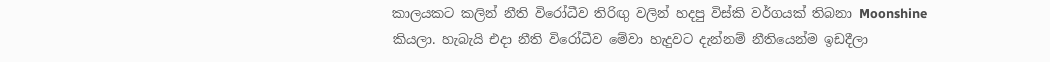කාල‍යකට කලින් නීති විරෝධීව තිරිඟු වලින් හදපු විස්කි වර්ගයක් තිබනා Moonshine කියලා. හැබැයි එදා නීති විරෝධීව මේවා හැදුවට දැන්නම් නීතියෙන්ම ඉඩදීලා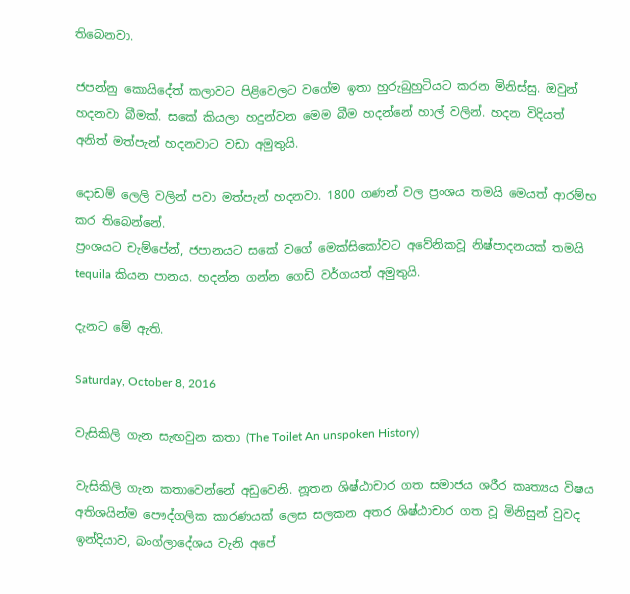තිබෙනවා.

ජපන්නු කොයිදේත් කලාවට පිළිවෙලට වගේම ඉතා හුරුබුහුටියට කරන මිනිස්සු. ඔවුන් හදනවා බීමක්. සකේ කියලා හදුන්වන මෙම බීම හදන්නේ හාල් වලින්. හදන විදියත් අනිත් මත්පැන් හදනවාට වඩා අමුතුයි.

දොඩම් ලෙලි වලින් පවා මත්පැන් හදනවා. 1800 ගණන් වල ප්‍රංශය තමයි මෙයත් ආරම්භ කර තිබෙන්නේ.
ප්‍රංශයට චැම්පේන්, ජපානයට සකේ වගේ මෙක්සිකෝවට අවේනිකවූ නිෂ්පාදනයක් තමයි tequila කියන පානය. හදන්න ගන්න ගෙඩි වර්ගයත් අමුතුයි.

දැනට මේ ඇති.

Saturday, October 8, 2016

වැසිකිලි ගැන සැඟවුන කතා (The Toilet An unspoken History)

වැසිකිලි ගැන කතාවෙන්නේ අඩුවෙනි. නූතන ශිෂ්ඨාචාර ගත සමාජය ශරීර කෘත්‍යය විෂය අතිශයින්ම පෞද්ගලික කාරණයක් ලෙස සලකන අතර ශිෂ්ඨාචාර ගත වූ මිනිසුන් වුවද ඉන්දියාව, බංග්ලාදේශය වැනි අපේ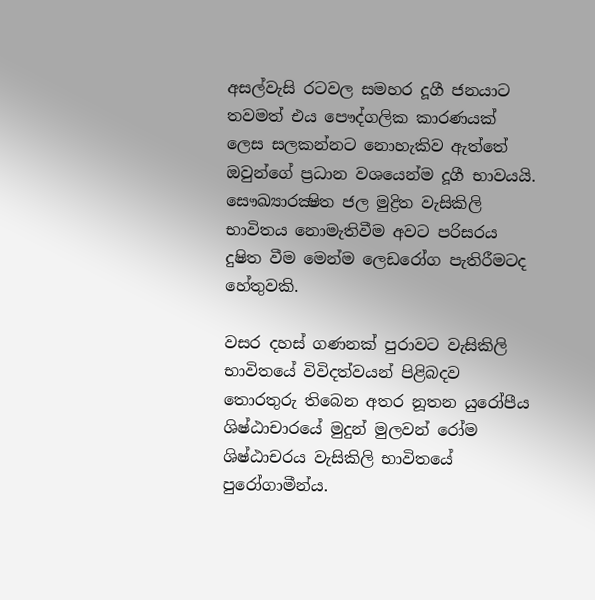අසල්වැසි රටවල සමහර දූගී ජනයාට තවමත් එය පෞද්ගලික කාරණයක් ලෙස සලකන්නට නොහැකිව ඇත්තේ ඔවුන්ගේ ප්‍රධාන වශයෙන්ම දූගී භාවයයි. සෞඛ්‍යාරක්‍ෂිත ජල මුද්‍රිත වැසිකිලි භාවිතය නොමැතිවීම අවට පරිසරය දුෂිත වීම මෙන්ම ලෙඩරෝග පැතිරීමටද හේතුවකි.

වසර දහස් ගණනක් පුරාවට වැසිකිලි භාවිතයේ විවිදත්වයන් පිළිබදව තොරතුරු තිබෙන අතර නූතන යුරෝපීය ශිෂ්ඨාචාරයේ මුදුන් මුලවන් රෝම ශිෂ්ඨාචරය වැසිකිලි භාවිතයේ පුරෝගාමීන්ය.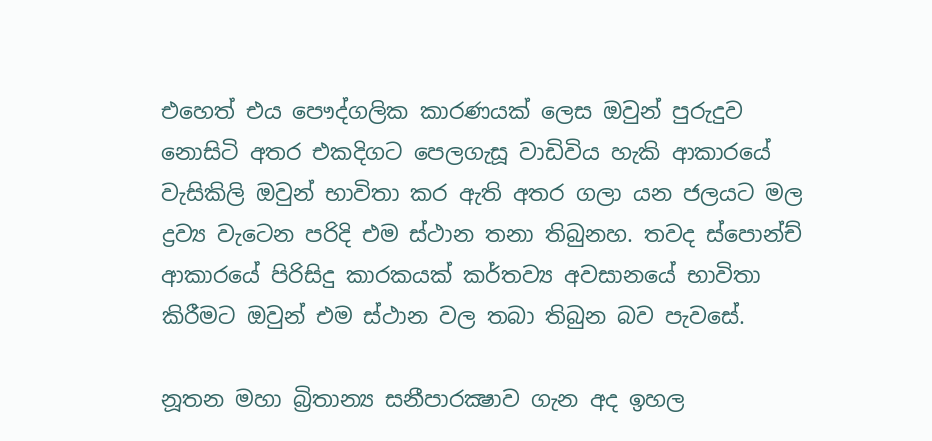එහෙත් එය පෞද්ගලික කාරණයක් ලෙස ඔවුන් පුරුදුව නොසිටි අතර එකදිගට පෙලගැසූ වාඩිවිය හැකි ආකාරයේ වැසිකිලි ඔවුන් භාවිතා කර ඇති අතර ගලා යන ජලයට මල ද්‍රව්‍ය වැටෙන පරිදි එම ස්ථාන තනා තිබුනහ. තවද ස්පොන්ච් ආකාරයේ පිරිසිදු කාරකයක් කර්තව්‍ය අවසානයේ භාවිතා කිරීමට ඔවුන් එම ස්ථාන වල තබා තිබුන බව පැවසේ.

නූතන මහා බ්‍රිතාන්‍ය සනීපාරක්‍ෂාව ගැන අද ඉහල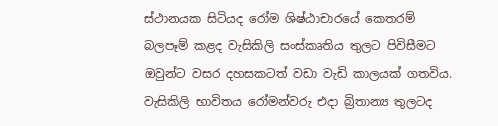ස්ථානයක සිටියද රෝම ශිෂ්ඨාචාරයේ කෙතරම් බලපෑම් කළද වැසිකිලි සංස්කෘතිය තුලට පිවිසීමට ඔවුන්ට වසර දහසකටත් වඩා වැඩි කාලයක් ගතවිය. වැසිකිලි භාවිතය රෝමන්වරු එදා බ්‍රිතාන්‍ය තුලටද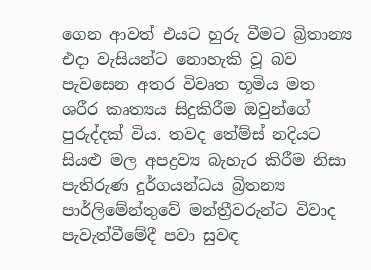ගෙන ආවත් එයට හුරු වීමට බ්‍රිතාන්‍ය එදා වැසියන්ට නොහැකි වූ බව පැවසෙන අතර විවෘත භූමිය මත ශරීර කෘත්‍යය සිදුකිරීම ඔවුන්ගේ පුරුද්දක් විය. තවද තේම්ස් නදියට සියළු මල අපද්‍රව්‍ය බැහැර කිරීම නිසා පැතිරුණ දුර්ගයන්ධය බ්‍රිතන්‍ය පාර්ලිමේන්තුවේ මන්ත්‍රීවරුන්ට විවාද පැවැත්වීමේදී පවා සුවඳ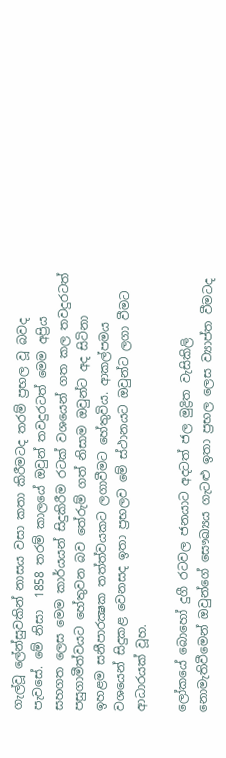ගැල්වූ ලේන්සුවකින් නාසය වසා කතා කිරීමටද තරම් ප්‍රභල වූ බවද පැවසේ. මේ නිසා  1858 තරම් කාලයේ ඔවුන් තවදුරටත් මෙම අප්‍රිය සහගත ලෙස මෙම කාර්යයන් සිදුකිරීම රටක් වශයෙන් ගත කල තවදුරටත් පසුගාමීත්වයට හේතුවන බව තේරුම් ගත් නිසාම ඔවුන්ට අද සිටිනා ඉහළම සනීපාරක්‍ෂක තත්ත්වයකට ලගාවීමට හේතුවිය. ආකල්පමය වශයෙන් සිදුකළ වෙනසද ඉතා ප්‍රභලව මේ ස්ථානයට ඔවුන්ට ලගා වීමට ආධාරයක් වූහ.

ලෝකයේ බොහෝ දුගී රටවල ජනයාට අදටත් ජල මුද්‍රිත වැසිකිලි නොමැතිවීමෙන් ඔවුන්ගේ සෞඛ්‍යය ගැටළු ඉතා ප්‍රභල ලෙස ව්‍යාප්ත වීමටද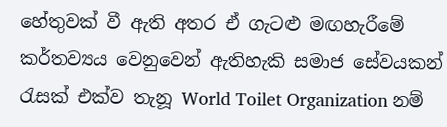හේතුවක් වී ඇති අතර ඒ ගැටළු මඟහැරීමේ කර්තව්‍යය වෙනුවෙන් ඇතිහැකි සමාජ සේවයකන් රැසක් එක්ව තැනූ World Toilet Organization නම්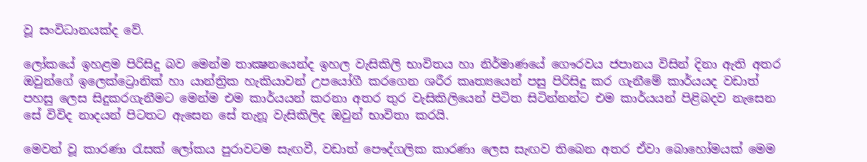වූ සංවිධානයක්ද වේ.

ලෝකයේ ඉහළම පිරිසිදු බව මෙන්ම තාක්‍ෂනයෙන්ද ඉහල වැසිකිලි භාවිතය හා නිර්මාණයේ ගෞරවය ජපානය විසින් දිනා ඇති අතර ඔවුන්ගේ ඉලෙක්ට්‍රොනික් හා යාන්ත්‍රික හැකියාවන් උපයෝගී කරගෙන ශරීර කෘත්‍යයෙන් පසු පිරිසිදු කර ගැනීමේ කාර්යයද වඩාත් පහසු ලෙස සිදුකරගැනීමට මෙන්ම එම කාර්යයන් කරනා අතර තුර වැසිකිලියෙන් පිටිත සිටින්නන්ට එම කාර්යයන් පිළිබදව නැසෙන සේ විවිද නාදයන් පිටතට ඇසෙන සේ තැනූ වැසිකිලිද ඔවුන් භාවිතා කරයි.

මෙවන් වූ කාරණා රැසක් ලෝකය පුරාවටම සැඟවී, වඩාත් පෞද්ගලික කාරණා ලෙස සැඟව තිබෙන අතර ඒවා බොහෝමයක් මෙම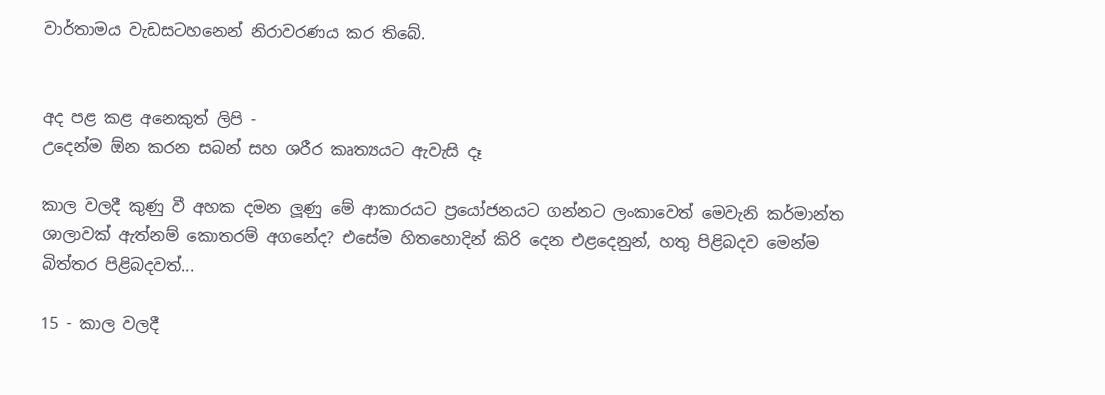වාර්තාමය වැඩසටහනෙන් නිරාවරණය කර තිබේ.


අද පළ කළ අනෙකුත් ලිපි -
උදෙන්ම ඕන කරන සබන් සහ ශරීර කෘත්‍යයට ඇවැසි දෑ

කාල වලදී කුණු වී අහක දමන ලූණු මේ ආකාරයට ප්‍රයෝජනයට ගන්නට ලංකාවෙත් මෙවැනි කර්මාන්ත ශාලාවක් ඇත්නම් කොතරම් අගනේද? එසේම හිතහොදින් කිරි දෙන එළදෙනුන්, හතු පිළිබදව මෙන්ම බිත්තර පිළිබදවත්...

15 - කාල වලදී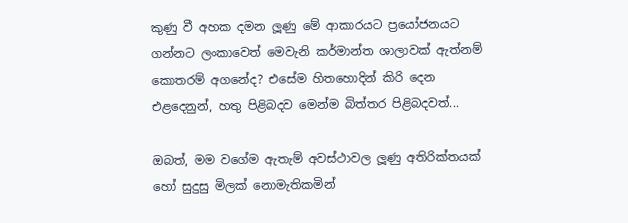කුණු වී අහක දමන ලූණු මේ ආකාරයට ප්‍රයෝජනයට ගන්නට ලංකාවෙත් මෙවැනි කර්මාන්ත ශාලාවක් ඇත්නම් කොතරම් අගනේද? එසේම හිතහොදින් කිරි දෙන එළදෙනුන්, හතු පිළිබදව මෙන්ම බිත්තර පිළිබදවත්...

ඔබත්, මම වගේම ඇතැම් අවස්ථාවල ලූණු අතිරික්තයක් හෝ සුදුසු මිලක් නොමැතිකමින්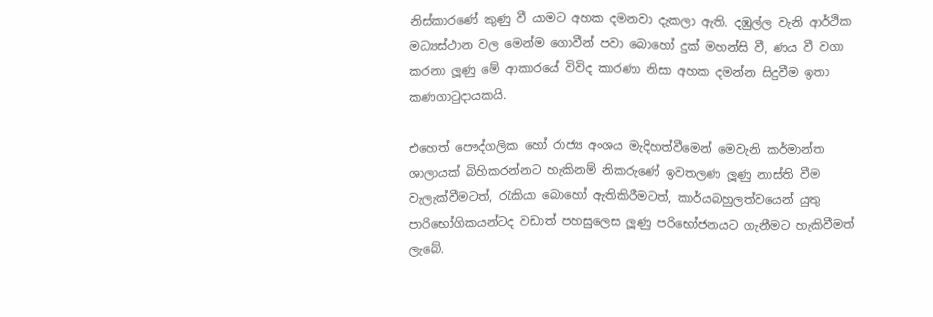නිස්කාරණේ කුණු වී යාමට අහක දමනවා දැකලා ඇති. දඹුල්ල වැනි ආර්ථික මධ්‍යස්ථාන වල මෙන්ම ගොවීන් පවා බොහෝ දුක් මහන්සි වී, ණය වී වගා කරනා ලූණු මේ ආකාරයේ විවිද කාරණා නිසා අහක දමන්න සිදුවීම ඉතා කණගාටුදායකයි.

එහෙත් පෞද්ගලික හෝ රාජ්‍ය අංශය මැදිහත්වීමෙන් මෙවැනි කර්මාන්ත ශාලායක් බිහිකරන්නට හැකිනම් නිකරුණේ ඉවතලණ ලූණු නාස්ති වීම වැලැක්වීමටත්, රැකියා බොහෝ ඇතිකිරීමටත්, කාර්යබහුලත්වයෙන් යුතු පාරිභෝගිකයන්ටද වඩාත් පහසුලෙස ලූණු පරිභෝජනයට ගැනීමට හැකිවීමත් ලැබේ.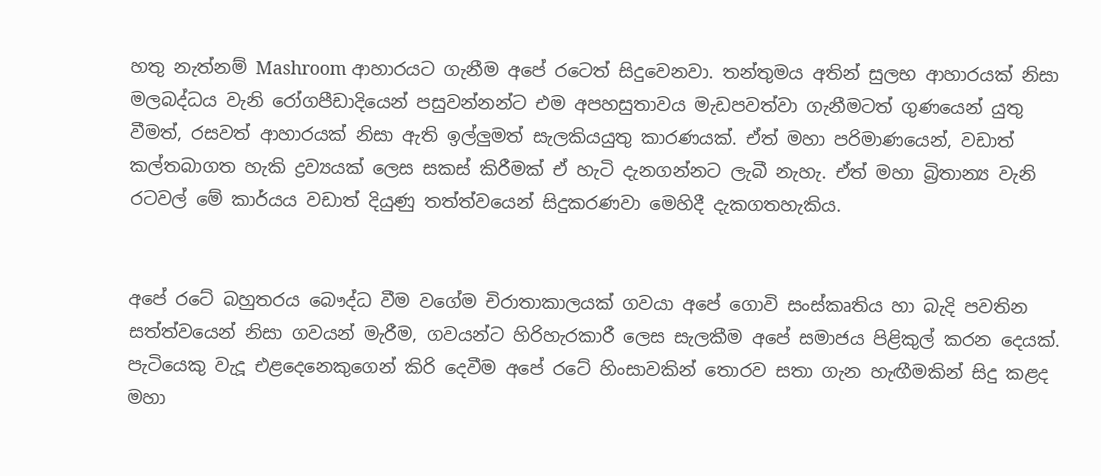හතු නැත්නම් Mashroom ආහාරයට ගැනීම අපේ රටෙත් සිදුවෙනවා. තන්තුමය අතින් සුලභ ආහාරයක් නිසා මලබද්ධය වැනි රෝගපීඩාදියෙන් පසුවන්නන්ට එම අපහසුතාවය මැඩපවත්වා ගැනීමටත් ගුණයෙන් යුතු වීමත්, රසවත් ආහාරයක් නිසා ඇති ඉල්ලුමත් සැලකියයුතු කාරණයක්. ඒත් මහා පරිමාණයෙන්, වඩාත් කල්තබාගත හැකි ද්‍රව්‍යයක් ලෙස සකස් කිරීමක් ඒ හැටි දැනගන්නට ලැබී නැහැ. ඒත් මහා බ්‍රිතාන්‍ය වැනි රටවල් මේ කාර්යය වඩාත් දියුණු තත්ත්වයෙන් සිදුකරණවා මෙහිදී දැකගතහැකිය.


අපේ රටේ බහුතරය බෞද්ධ වීම වගේම චිරාතාකාලයක් ගවයා අපේ ගොවි සංස්කෘතිය හා බැදි පවතින සත්ත්වයෙන් නිසා ගවයන් මැරීම, ගවයන්ට හිරිහැරකාරී ලෙස සැලකීම අපේ සමාජය පිළිකුල් කරන දෙයක්. පැටියෙකු වැදූ එළදෙනෙකුගෙන් කිරි දෙවීම අපේ රටේ හිංසාවකින් තොරව සතා ගැන හැඟීමකින් සිදු කළද මහා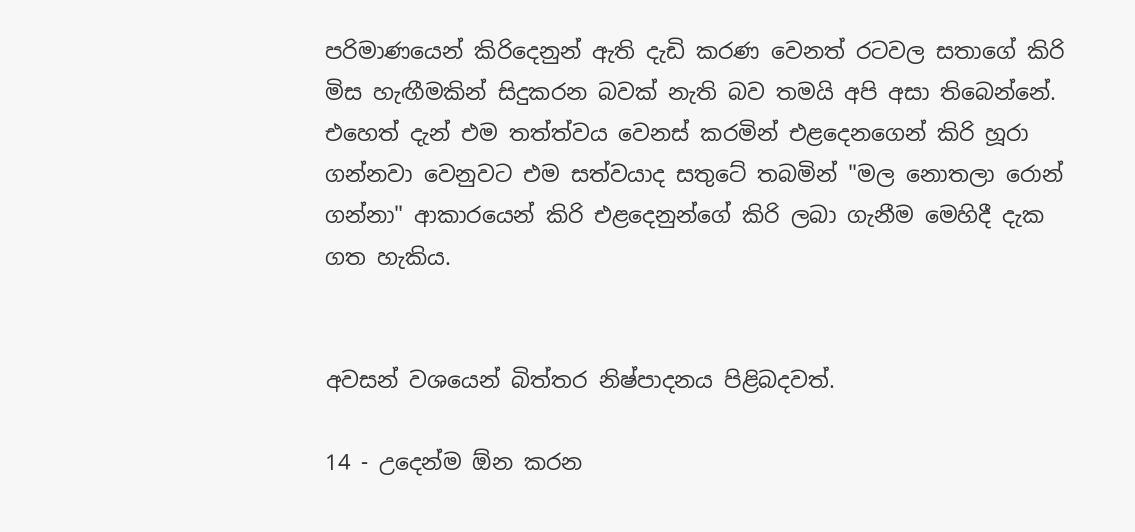පරිමාණයෙන් කිරිදෙනුන් ඇති දැඩි කරණ වෙනත් රටවල සතාගේ කිරි මිස හැඟීමකින් සිදුකරන බවක් නැති බව තමයි අපි අසා තිබෙන්නේ. එහෙත් දැන් එම තත්ත්වය වෙනස් කරමින් එළදෙනගෙන් කිරි හූරා ගන්නවා වෙනුවට එම සත්වයාද සතුටේ තබමින් "මල නොතලා රොන් ගන්නා" ආකාරයෙන් කිරි එළදෙනුන්ගේ කිරි ලබා ගැනීම මෙහිදී දැක ගත හැකිය.


අවසන් වශයෙන් බිත්තර නිෂ්පාදනය පිළිබදවත්.

14 - උදෙන්ම ඕන කරන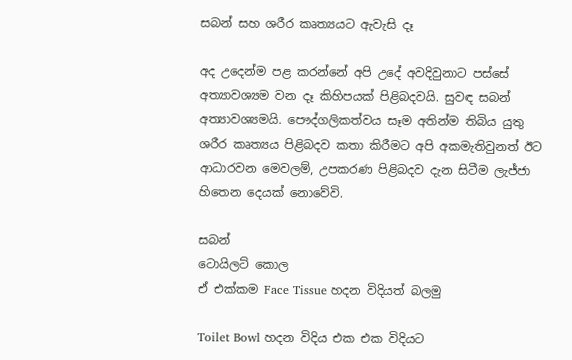සබන් සහ ශරීර කෘත්‍යයට ඇවැසි දෑ

අද උදෙන්ම පළ කරන්නේ අපි උදේ අවදිවුනාට පස්සේ අත්‍යාවශ්‍යම වන දෑ කිහිපයක් පිළිබදවයි. සුවඳ සබන් අත්‍යාවශ්‍යමයි. පෞද්ගලිකත්වය සෑම අතින්ම තිබිය යුතු ශරීර කෘත්‍යය පිළිබදව කතා කිරීමට අපි අකමැතිවුනත් ඊට ආධාරවන මෙවලම්, උපකරණ පිළිබදව දැන සිටීම ලැජ්ජා හිතෙන දෙයක් නොවේවි.

සබන්
ටොයිලට් කොල
ඒ එක්කම Face Tissue හදන විදියත් බලමු

Toilet Bowl හදන විදිය එක එක විදියට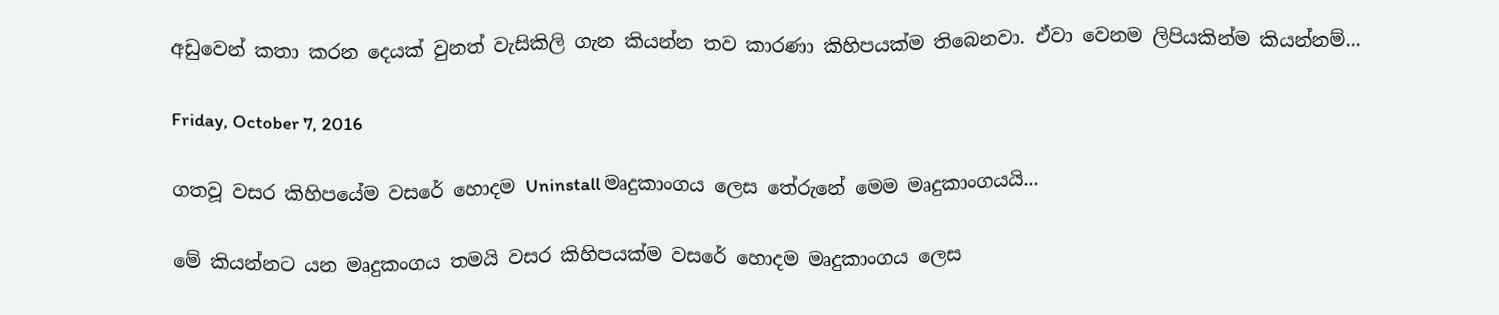අඩුවෙන් කතා කරන දෙයක් වුනත් වැසිකිලි ගැන කියන්න තව කාරණා කිහිපයක්ම තිබෙනවා. ඒවා වෙනම ලිපියකින්ම කියන්නම්...

Friday, October 7, 2016

ගතවූ වසර කිහිපයේම වසරේ හොදම Uninstall මෘදුකාංගය ලෙස තේරුනේ මෙම මෘදුකාංගයයි...

මේ කියන්නට යන මෘදුකංගය තමයි වසර කිහිපයක්ම වසරේ හොදම මෘදුකාංගය ලෙස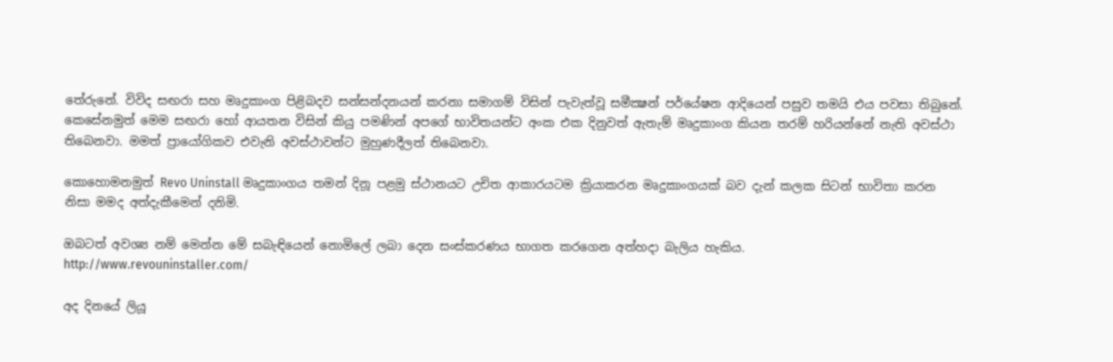තේරුනේ. විවිද සඟරා සහ මෘදුකාංග පිළිබදව සන්සන්දනයන් කරනා සමාගම් විසින් පැවැත්වූ සමීක්‍ෂන් පර්යේෂන ආදියෙන් පසුව තමයි එය පවසා තිබුනේ. කෙසේනමුත් මෙම සඟරා හෝ ආයතන විසින් කියු පමණින් අපගේ භාවිතයන්ට අංක එක දිනුවත් ඇතැම් මෘදුකාංග කියන තරම් හරියන්නේ නැති අවස්ථා තිබෙනවා. මමත් ප්‍රායෝගිකව එවැනි අවස්ථාවන්ට මුහුණදීලත් තිබෙනවා.

කොහොමනමුත් Revo Uninstall මෘදුකාංගය තමන් දිනූ පළමු ස්ථානයට උචිත ආකාරයටම ක්‍රියාකරන මෘදුකාංගයක් බව දැන් කලක සිටන් භාවිතා කරන නිසා මමද අත්දැකීමෙන් දනිමි.

ඔබටත් අවශ්‍ය නම් මෙන්න මේ සබැඳියෙන් නොමිලේ ලබා දෙන සංස්කරණය භාගත කරගෙන අත්හදා බැලිය හැකිය.
http://www.revouninstaller.com/

අද දිනයේ ලියූ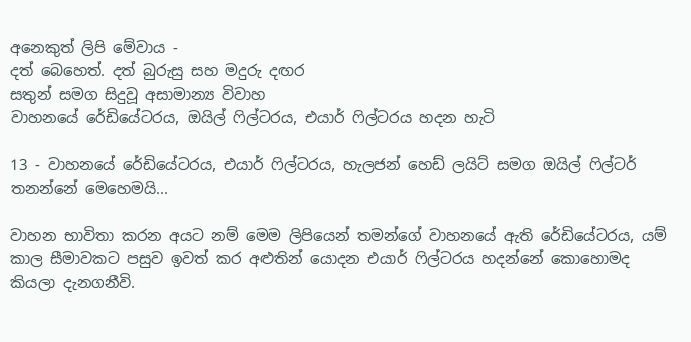අනෙකුත් ලිපි මේවාය -
දත් බෙහෙත්. දත් බුරුසු සහ මදුරු දඟර
සතුන් සමග සිදුවූ අසාමාන්‍ය විවාහ
වාහනයේ රේඩියේටරය, ඔයිල් ෆිල්ටරය, එයාර් ෆිල්ටරය හදන හැටි

13 - වාහනයේ රේඩියේටරය, එයාර් ෆිල්ටරය, හැලජන් හෙඩ් ලයිට් සමග ඔයිල් ෆිල්ටර් තනන්නේ මෙහෙමයි...

වාහන භාවිතා කරන අයට නම් මෙම ලිපියෙන් තමන්ගේ වාහනයේ ඇති රේඩියේටරය, යම් කාල සීමාවකට පසුව ඉවත් කර අළුතින් යොදන එයාර් ෆිල්ටරය හදන්නේ කොහොමද කියලා දැනගනීවි.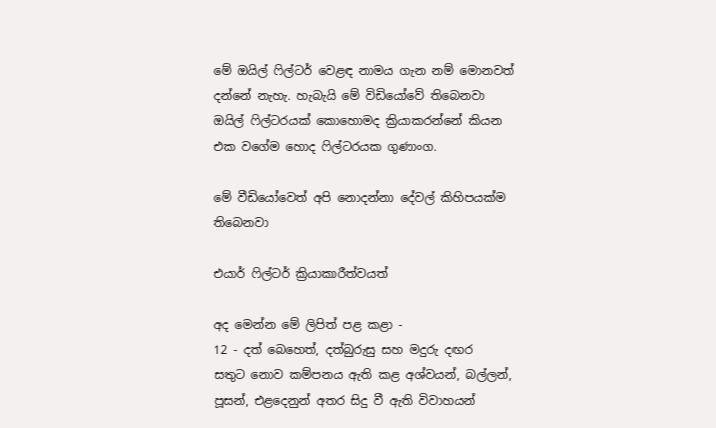මේ ඔයිල් ෆිල්ටර් වෙළඳ නාමය ගැන නම් මොනවත් දන්නේ නැහැ. හැබැයි මේ විඩියෝවේ තිබෙනවා ඔයිල් ෆිල්ටරයක් කොහොමද ක්‍රියාකරන්නේ කියන එක වගේම හොද ෆිල්ටරයක ගුණාංග.

මේ වීඩියෝවෙත් ‍අපි නොදන්නා දේවල් කිහිපයක්ම තිබෙනවා

එයාර් ෆිල්ටර් ක්‍රියාකාරීත්වයත්

අද මෙන්න මේ ලිපිත් පළ කළා -
12 - දත් බෙහෙත්, දත්බුරුසු සහ මදුරු දඟර
සතුට නොව කම්පනය ඇති කළ අශ්වයන්, බල්ලන්, පූසන්, එළදෙනුන් අතර සිදු වී ඇති විවාහයන්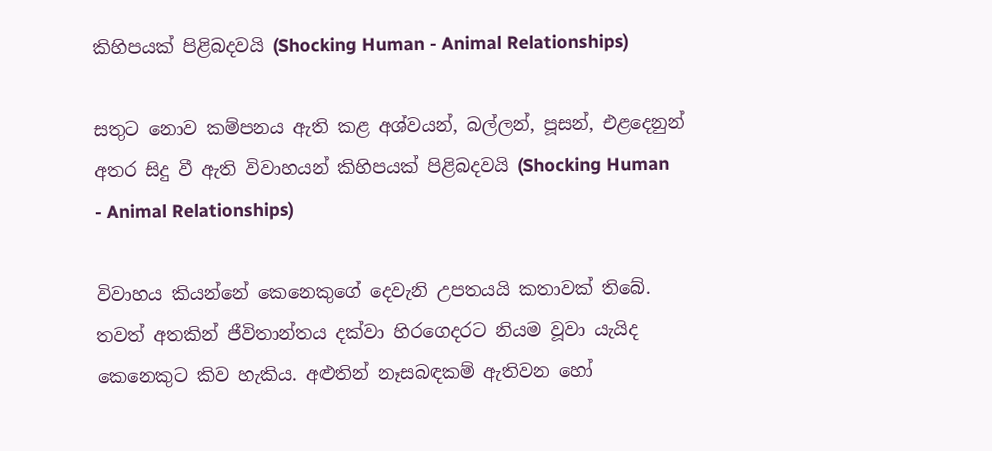කිහිපයක් පිළිබදවයි (Shocking Human - Animal Relationships)

සතුට නොව කම්පනය ඇති කළ අශ්වයන්, බල්ලන්, පූසන්, එළදෙනුන් අතර සිදු වී ඇති විවාහයන් කිහිපයක් පිළිබදවයි (Shocking Human - Animal Relationships)

විවාහය කියන්නේ කෙනෙකුගේ දෙවැනි උපතයයි කතාවක් තිබේ. තවත් අතකින් ජීවිතාන්තය දක්වා හිරගෙදරට නියම වූවා යැයිද කෙනෙකුට කිව හැකිය. අළුතින් නෑසබඳකම් ඇතිවන හෝ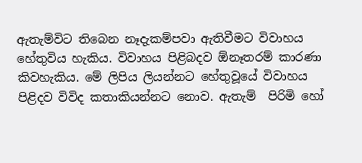ඇතැම්විට තිබෙන නෑදැකම්පවා ඇතිවීමට විවාහය හේතුවිය හැකිය. විවාහය පිළිබදව ඕනෑතරම් කාරණා කිවහැකිය. මේ ලිපිය ලියන්නට හේතුවූයේ විවාහය පිළිදව විවිද කතාකියන්නට නොව. ඇතැම්  පිරිමි හෝ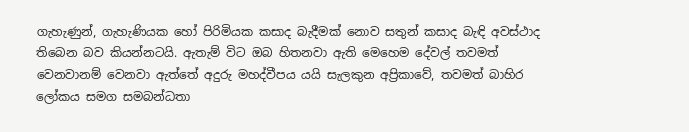ගැහැණුන්, ගැහැණියක හෝ පිරිමියක කසාද බැදීමක් නොව සතුන් කසාද බැඳි අවස්ථාද තිබෙන බව කියන්නටයි. ඇතැම් විට ඔබ හිතනවා ඇති මෙහෙම දේවල් තවමත් වෙනවානම් වෙනවා ඇත්තේ අදුරු මහද්වීපය යයි සැලකුන අප්‍රිකාවේ, තවමත් බාහිර ලෝකය සමග සමබන්ධතා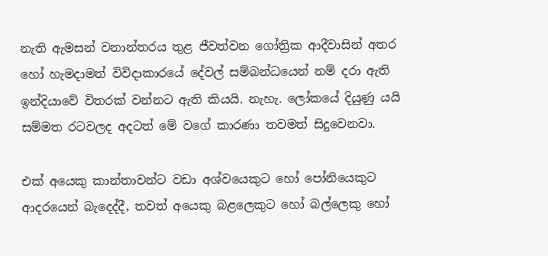නැති ඇමසන් වනාන්තරය තුළ ජීවත්වන ගෝත්‍රික ආදීවාසින් අතර හෝ හැමදාමත් විවිදාකාරයේ දේවල් සම්බන්ධයෙන් නම් දරා ඇති ඉන්දියාවේ විතරක් වන්නට ඇති කියයි. නැහැ. ලෝකයේ දියුණු යයි සම්මත රටවලද අදටත් මේ වගේ කාරණා තවමත් සිදුවෙනවා.

එක් අයෙකු කාන්තාවන්ට වඩා අශ්වයෙකුට හෝ පෝනියෙකුට ආදරයෙන් බැදෙද්දී, තවත් අයෙකු බළලෙකුට හෝ බල්ලෙකු හෝ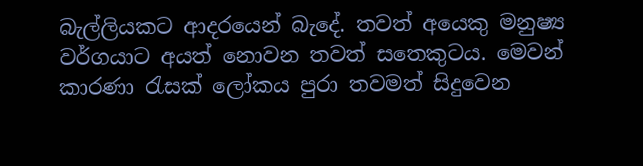බැල්ලියකට ආදරයෙන් බැදේ. තවත් අයෙකු මනුෂ්‍ය වර්ගයාට අයත් නොවන තවත් සතෙකුටය. මෙවන් කාරණා රැසක් ලෝකය පුරා තවමත් සිදුවෙන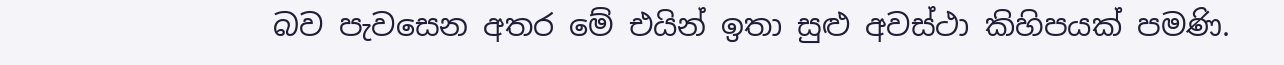බව පැවසෙන අතර මේ එයින් ඉතා සුළු අවස්ථා කිහිපයක් පමණි.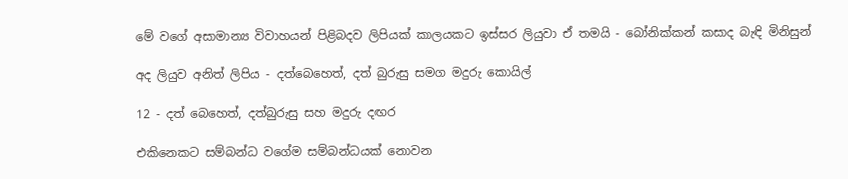මේ වගේ අසාමාන්‍ය විවාහයන් පිළිබදව ලිපියක් කාලයකට ඉස්සර ලියුවා ඒ තමයි - බෝනික්කන් කසාද බැඳි මිනිසුන්

අද ලියුව අනිත් ලිපිය - දත්බෙහෙත්, දත් බුරුසු සමග මදුරු කොයිල්

12 - දත් බෙහෙත්, දත්බුරුසු සහ මදුරු දඟර

එකිනෙකට සම්බන්ධ වගේම සම්බන්ධයක් නොවන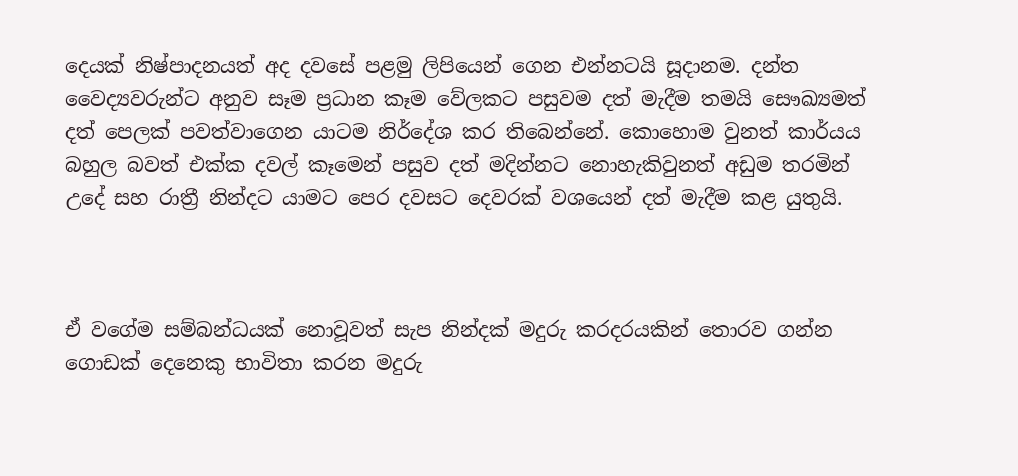දෙයක් නිෂ්පාදනයත් අද දවසේ පළමු ලිපියෙන් ගෙන එන්නටයි සූදානම. දන්ත වෛද්‍යවරුන්ට අනුව සෑම ප්‍රධාන කෑම වේලකට පසුවම දත් මැදීම තමයි සෞඛ්‍යමත් දත් පෙලක් පවත්වාගෙන යාටම නිර්දේශ කර තිබෙන්නේ. කොහොම වුනත් කාර්යය බහුල බවත් එක්ක දවල් කෑමෙන් පසුව දත් මදින්නට නොහැකිවුනත් අඩුම තරමින් උදේ සහ රාත්‍රී නින්දට යාමට පෙර දවසට දෙවරක් වශයෙන් දත් මැදීම කළ යුතුයි.



ඒ වගේම සම්බන්ධයක් නොවූවත් සැප නින්දක් මදුරු කරදරයකින් තොරව ගන්න ගොඩක් දෙනෙකු භාවිතා කරන මදුරු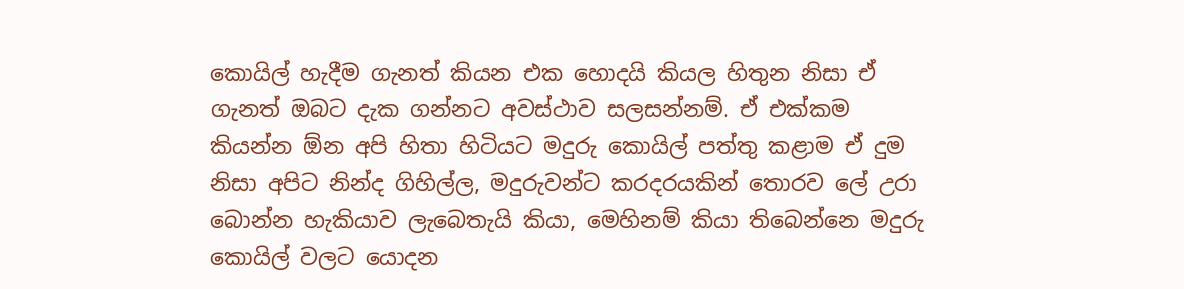කොයිල් හැදීම ගැනත් කියන එක හොදයි කියල හිතුන නිසා ඒ ගැනත් ඔබට දැක ගන්නට අවස්ථාව සලසන්නම්. ඒ එක්කම කියන්න ඕන අපි හිතා හිටියට මදුරු කොයිල් පත්තු කළාම ඒ දුම නිසා අපිට නින්ද ගිහිල්ල, මදුරුවන්ට කරදරයකින් තොරව ලේ උරා බොන්න හැකියාව ලැබෙතැයි කියා, මෙහිනම් කියා තිබෙන්නෙ මදුරු කොයිල් වලට යොදන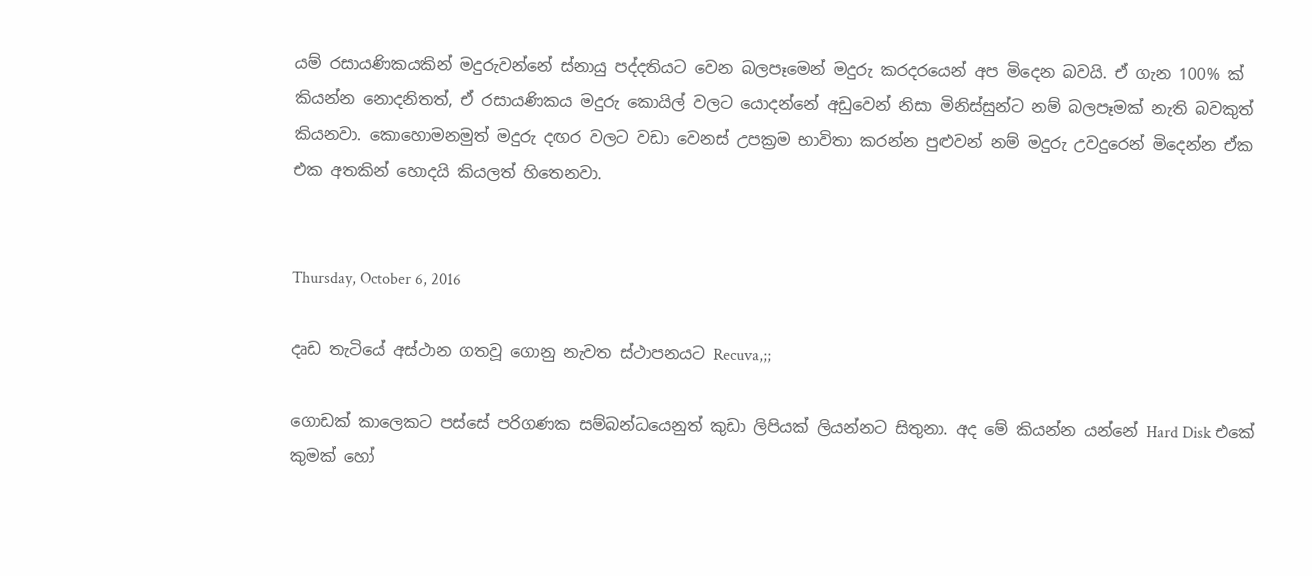යම් රසායණිකයකින් මදුරුවන්නේ ස්නායු පද්දතියට වෙන බලපෑමෙන් මදුරු කරදරයෙන් අප මිදෙන බවයි. ඒ ගැන 100% ක් කියන්න නොදනිතත්, ඒ රසායණිකය මදුරු කොයිල් වලට යොදන්නේ අඩුවෙන් නිසා මිනිස්සුන්ට නම් බලපෑමක් නැති බවකුත් කියනවා. කොහොමනමුත් මදුරු දඟර වලට වඩා වෙනස් උපක්‍රම භාවිතා කරන්න පුළුවන් නම් මදුරු උවදුරෙන් මිදෙන්න ඒක එක අතකින් හොදයි කියලත් හිතෙනවා.


Thursday, October 6, 2016

දෘඩ තැටියේ අස්ථාන ගතවූ ගොනු නැවත ස්ථාපනයට Recuva,;;

ගොඩක් කාලෙකට පස්සේ පරිගණක සම්බන්ධයෙනුත් කුඩා ලිපියක් ලියන්නට සිතුනා. අද මේ කියන්න යන්නේ Hard Disk එකේ කුමක් හෝ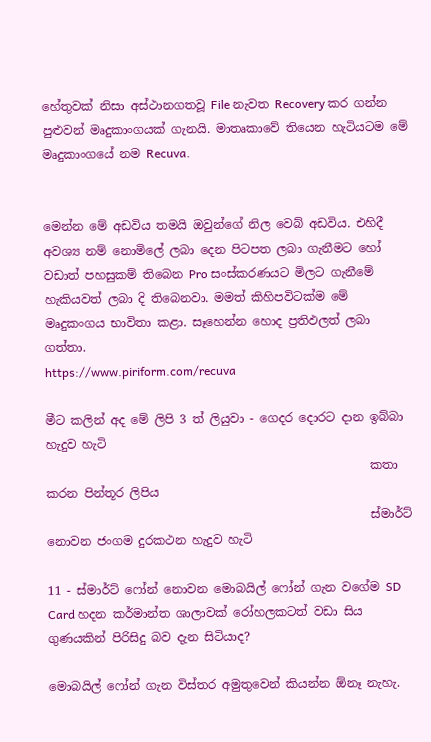හේතුවක් නිසා අස්ථානගතවූ File නැවත Recovery කර ගන්න පුළුවන් මෘදුකාංගයක් ගැනයි. මාතෘකාවේ තියෙන හැටියටම මේ මෘදුකාංගයේ නම Recuva.


මෙන්න මේ අඩවිය තමයි ඔවුන්ගේ නිල වෙබ් අඩවිය. එහිදී අවශ්‍ය නම් නොමිලේ ලබා දෙන පිටපත ලබා ගැනීමට හෝ වඩාත් පහසුකම් තිබෙන Pro සංස්කරණයට මිලට ගැනීමේ හැකියවත් ලබා දි තිබෙනවා. මමත් කිහිපවිටක්ම මේ මෘදුකංගය භාවිතා කළා. සෑහෙන්න හොද ප්‍රතිඵලත් ලබා ගත්තා.
https://www.piriform.com/recuva

මීට කලින් අද මේ ලිපි 3 ත් ලියුවා - ගෙදර දොරට දාන ඉබ්බා හැදුව හැටි
                                                      කතා කරන පින්තූර ලිපිය
                                                      ස්මාර්ට් නොවන ජංගම දුරකථන හැදුව හැටි

11 - ස්මාර්ට් ෆෝන් නොවන මොබයිල් ෆෝන් ගැන වගේම SD Card හදන කර්මාන්ත ශාලාවක් රෝහලකටත් වඩා සිය ගුණයකින් පිරිසිදු බව දැන සිටියාද?

මොබයිල් ෆෝන් ගැන විස්තර අමුතුවෙන් කියන්න ඕනෑ නැහැ.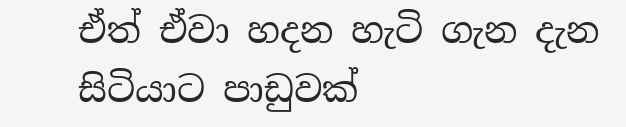ඒත් ඒවා හදන හැටි ගැන දැන සිටියාට පාඩුවක්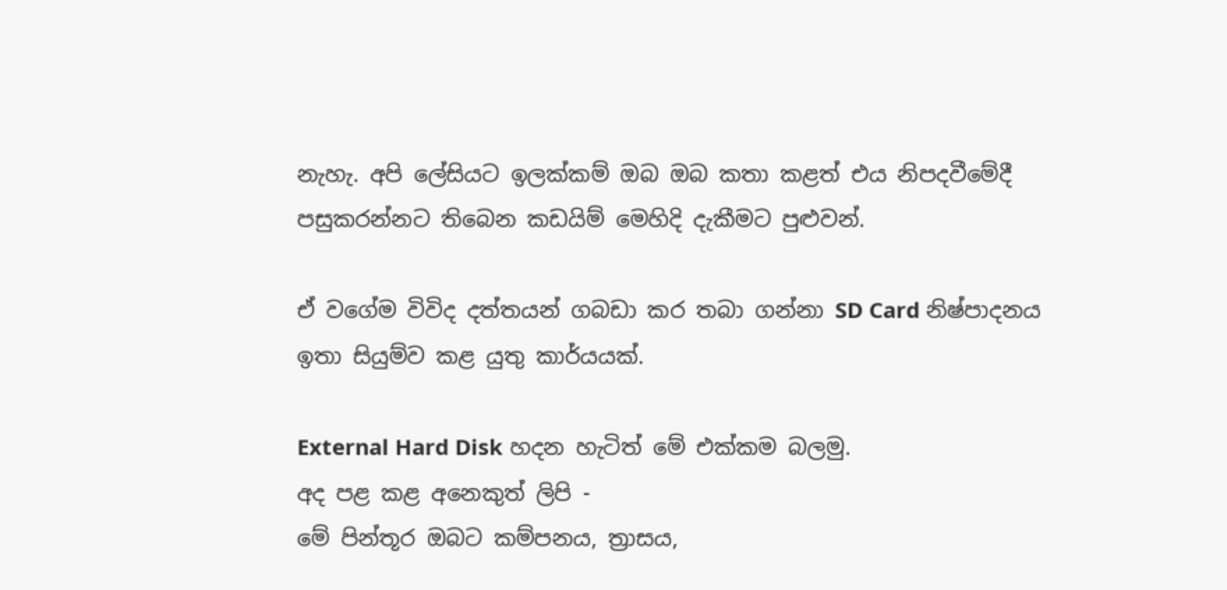නැහැ. අපි ලේසියට ඉලක්කම් ඔබ ඔබ කතා කළත් එය නිපදවීමේදී පසුකරන්නට තිබෙන කඩයිම් මෙහිදි දැකීමට පුළුවන්.

ඒ වගේම විවිද දත්තයන් ගබඩා කර තබා ගන්නා SD Card නිෂ්පාදනය ඉතා සියුම්ව කළ යුතු කාර්යයක්.

External Hard Disk හදන හැටිත් මේ එක්කම බලමු.
අද පළ කළ අනෙකුත් ලිපි -
මේ පින්තූර ඔබට කම්පනය, ත්‍රාසය,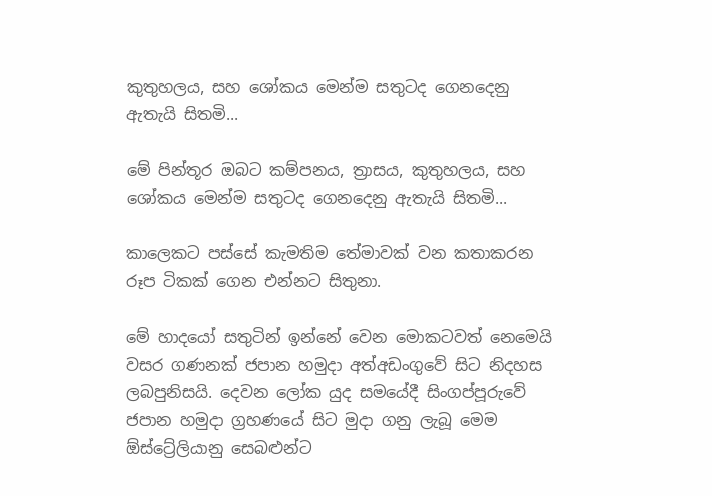කුතුහලය, සහ ශෝකය මෙන්ම සතුටද ගෙනදෙනු ඇතැයි සිතමි...

මේ පින්තූර ඔබට කම්පනය, ත්‍රාසය, කුතුහලය, සහ ශෝකය මෙන්ම සතුටද ගෙනදෙනු ඇතැයි සිතමි...

කාලෙකට පස්සේ කැමතිම තේමාවක් වන කතාකරන රූප ටිකක් ගෙන එන්නට සිතුනා.

මේ හාදයෝ සතුටින් ඉන්නේ වෙන මොකටවත් නෙමෙයි වසර ගණනක් ජපාන හමුදා අත්අඩංගුවේ සිට නිදහස ලබපුනිසයි. දෙවන ලෝක යුද සමයේදී සිංගප්පූරුවේ ජපාන හමුදා ග්‍රහණයේ සිට මුදා ගනු ලැබූ මෙම ඕස්ට්‍රේලියානු සෙබළුන්ට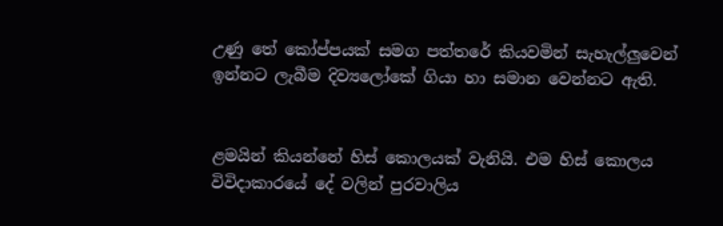උණු තේ කෝප්පයක් සමග පත්තරේ කියවමින් සැහැල්ලුවෙන් ඉන්නට ලැබීම දිව්‍යලෝකේ ගියා හා සමාන වෙන්නට ඇති.


ළමයින් කියන්නේ හිස් කොලයක් වැනියි. එම හිස් කොලය විවිදාකාරයේ දේ වලින් පුරවාලිය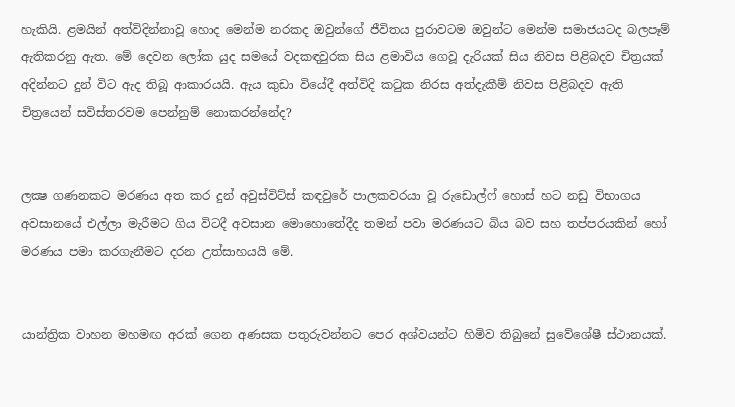හැකියි. ළමයින් අත්විදින්නාවූ හොද මෙන්ම නරකද ඔවුන්ගේ ජීවිතය පුරාවටම ඔවුන්ට මෙන්ම සමාජයටද බලපෑම් ඇතිකරනු ඇත. මේ දෙවන ලෝක යුද සමයේ වදකඳවුරක සිය ළමාවිය ගෙවූ දැරියක් සිය නිවස පිළිබදව චිත්‍රයක් අදින්නට දුන් විට ඇද තිබූ ආකාරයයි. ඇය කුඩා වියේදී අත්විදි කටුක නිරස අත්දැකීම් නිවස පිළිබදව ඇති චිත්‍රයෙන් සවිස්තරවම පෙන්නුම් නොකරන්නේද?


ලක්‍ෂ ගණනකට මරණය අත කර දුන් අවුස්විට්ස් කඳවුරේ පාලකවරයා වූ රුඩොල්ෆ් හොස් හට නඩු විභාගය අවසානයේ එල්ලා මැරීමට ගිය විටදී අවසාන මොහොතේදීද තමන් පවා මරණයට බිය බව සහ තප්පරයකින් හෝ මරණය පමා කරගැනීමට දරන උත්සාහයයි මේ.


යාන්ත්‍රික වාහන මහමඟ අරක් ගෙන අණසක පතුරුවන්නට පෙර අශ්වයන්ට හිමිව තිබුනේ සුවේශේෂී ස්ථානයක්.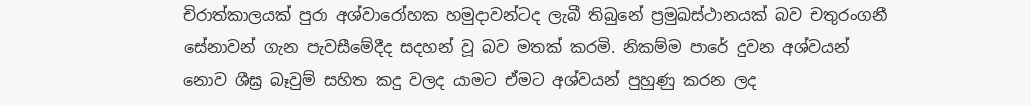චිරාත්කාලයක් පුරා අශ්වාරෝහක හමුදාවන්ටද ලැබී තිබුනේ ප්‍රමුඛස්ථානයක් බව චතුරංගනී සේනාවන් ගැන පැවසීමේදීද සදහන් වූ බව මතක් කරමි. නිකම්ම පාරේ දුවන අශ්වයන් නොව ශීඝ්‍ර බෑවුම් සහිත කදු වලද යාමට ඒමට අශ්වයන් පුහුණු කරන ලද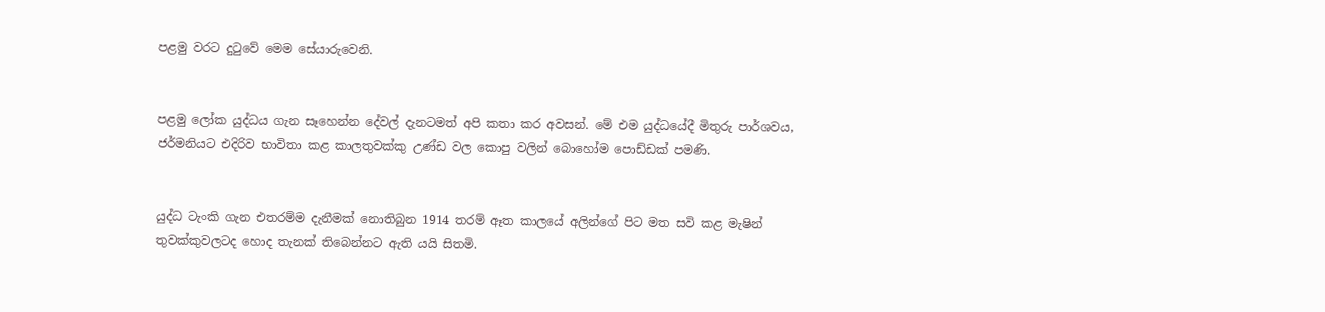පළමු වරට දුටුවේ මෙම සේයාරුවෙනි.


පළමු ලෝක යුද්ධය ගැන සෑහෙන්න දේවල් දැනටමත් අපි කතා කර අවසන්. මේ එම යුද්ධයේදී මිතුරු පාර්ශවය, ජර්මනියට එදිරිව භාවිතා කළ කාලතුවක්කු උණ්ඩ වල කොපු වලින් බොහෝම පොඩ්ඩක් පමණි.


යුද්ධ ටැංකි ගැන එතරම්ම දැනීමක් නොතිබුන 1914 තරම් ඈත කාලයේ අලින්ගේ පිට මත සවි කළ මැෂින් තුවක්කුවලටද හොද තැනක් තිබෙන්නට ඇති යයි සිතමි.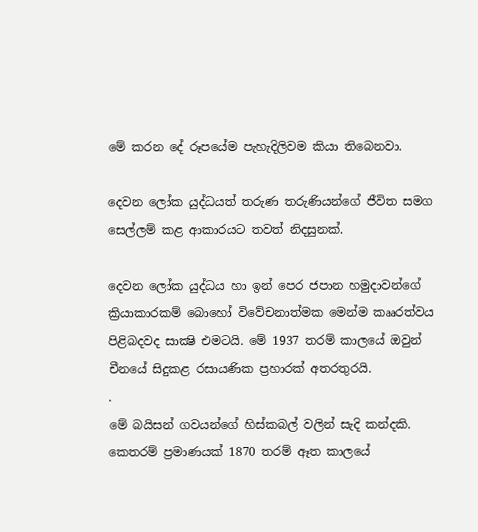මේ කරන දේ රූපයේම පැහැදිලිවම කියා තිබෙනවා.

දෙවන ලෝක යුද්ධයත් තරුණ තරුණියන්ගේ ජීවිත සමග සෙල්ලම් කළ ආකාරයට තවත් නිදසුනක්.

දෙවන ලෝක යුද්ධය හා ඉන් පෙර ජපාන හමුදාවන්ගේ ක්‍රියාකාරකම් බොහෝ විවේචනාත්මක මෙන්ම කෲරත්වය පිළිබදවද සාක්‍ෂි එමටයි. මේ 1937 තරම් කාලයේ ඔවුන් චීනයේ සිදුකළ රසායණික ප්‍රහාරක් අතරතුරයි.
.
මේ බයිසන් ගවයන්ගේ හිස්කබල් වලින් සැදි කන්දකි. කෙතරම් ප්‍රමාණයක් 1870 තරම් ඈත කාලයේ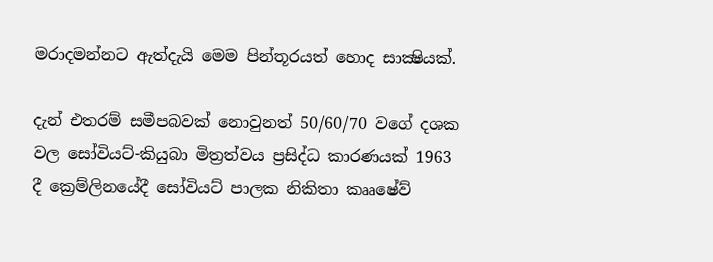මරාදමන්නට ඇත්දැයි මෙම පින්තූරයත් හොද සාක්‍ෂියක්.

දැන් එතරම් සමීපබවක් නොවුනත් 50/60/70 වගේ දශක වල සෝවියට්-කියුබා මිත්‍රත්වය ප්‍රසිද්ධ කාරණයක් 1963 දී ක්‍රෙම්ලිනයේදී සෝවියට් පාලක නිකිතා කෲෂේව්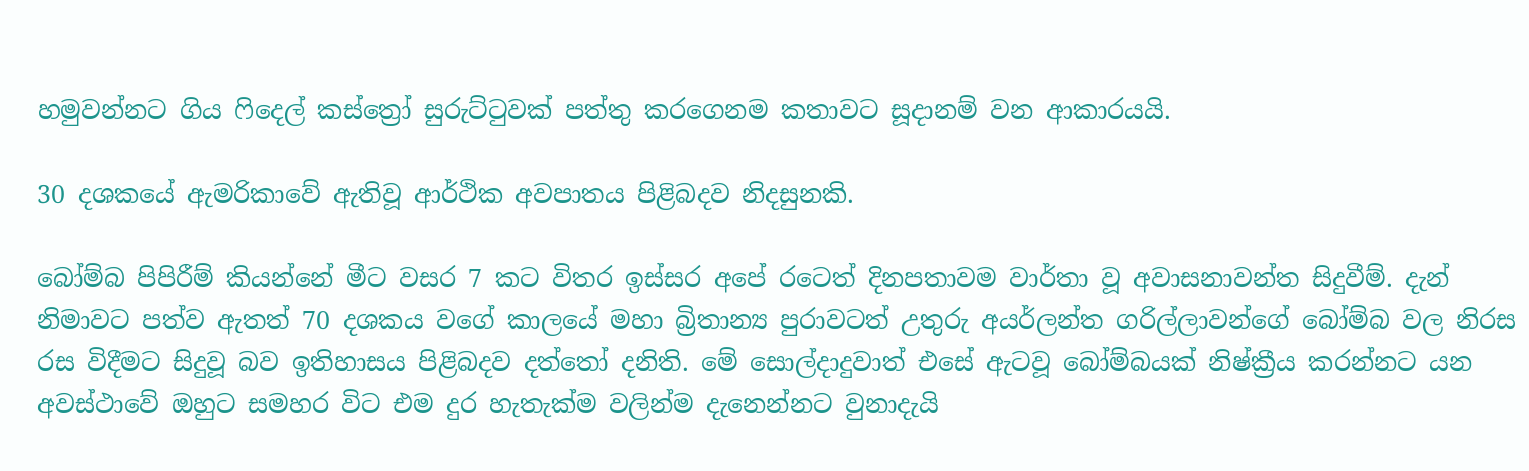හමුවන්නට ගිය ෆිදෙල් කස්ත්‍රෝ සුරුට්ටුවක් පත්තු කරගෙනම කතාවට සූදානම් වන ආකාරයයි.

30 දශකයේ ඇමරිකාවේ ඇතිවූ ආර්ථික අවපාතය පිළිබදව නිදසුනකි.

බෝම්බ පිපිරීම් කියන්නේ මීට වසර 7 කට විතර ඉස්සර අපේ රටෙත් දිනපතාවම වාර්තා වූ අවාසනාවන්ත සිදුවීම්. දැන් නිමාවට පත්ව ඇතත් 70 දශකය වගේ කාලයේ මහා බ්‍රිතාන්‍ය පුරාවටත් උතුරු අයර්ලන්ත ගරිල්ලාවන්ගේ බෝම්බ වල නිරස රස විදීමට සිදුවූ බව ඉතිහාසය පිළිබදව දත්තෝ දනිති. මේ සොල්දාදුවාත් එසේ ඇටවූ බෝම්බයක් නිෂ්ක්‍රීය කරන්නට යන අවස්ථාවේ ඔහුට සමහර විට එම දුර හැතැක්ම වලින්ම දැනෙන්නට වුනාදැයි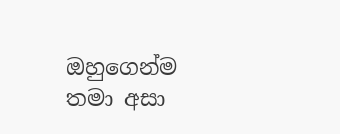ඔහුගෙන්ම තමා අසා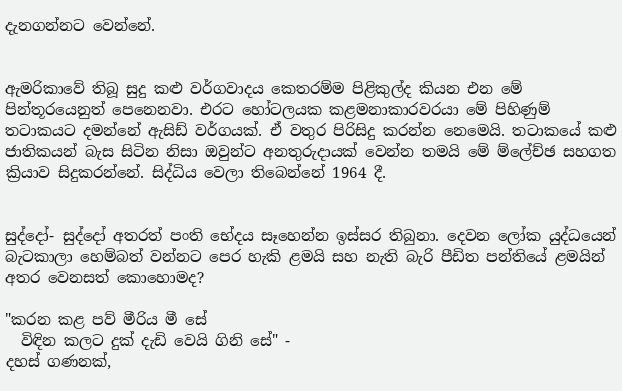දැනගන්නට වෙන්නේ.


ඇමරිකාවේ තිබූ සුදු කළු වර්ගවාදය කෙතරම්ම පිළිකුල්ද කියන එන මේ පින්තූරයෙනුත් පෙනෙනවා. එරට හෝටලයක කළමනාකාරවරයා මේ පිහිණුම් තටාකයට දමන්නේ ඇසිඩ් වර්ගයක්. ඒ වතුර පිරිසිදු කරන්න නෙමෙයි. තටාකයේ කළු ජාතිකයන් බැස සිටින නිසා ඔවුන්ට අනතුරුදායක් වෙන්න තමයි මේ ම්ලේච්ඡ සහගත ක්‍රියාව සිදුකරන්නේ. සිද්ධිය වෙලා තිබෙන්නේ 1964 දී.


සුද්දෝ- සුද්දෝ අතරත් පංති භේදය සෑහෙන්න ඉස්සර තිබුනා. දෙවන ලෝක යුද්ධයෙන් බැටකාලා හෙම්බත් වන්නට පෙර හැකි ළමයි සහ නැති බැරි පීඩිත පන්තියේ ළමයින් අතර වෙනසත් කොහොමද?

"කරන කළ පව් මීරිය මී සේ
  විඳින කලට දුක් දැඩි වෙයි ගිනි සේ" -
දහස් ගණනක්,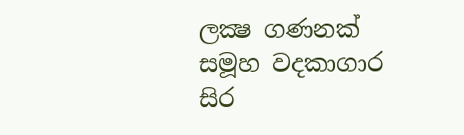ලක්‍ෂ ගණනක් සමූහ වදකාගාර සිර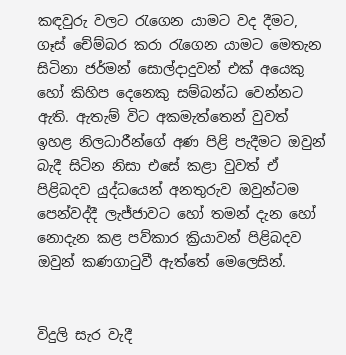කඳවුරු වලට රැගෙන යාමට වද දීමට, ගෑස් චේම්බර කරා රැගෙන යාමට මෙතැන සිටිනා ජර්මන් සොල්දාදුවන් එක් අයෙකු හෝ කිහිප දෙනෙකු සම්බන්ධ වෙන්නට ඇති. ඇතැම් විට අකමැත්තෙන් වුවත් ඉහළ නිලධාරීන්ගේ අණ පිළි පැදීමට ඔවුන් බැදී සිටින නිසා එසේ කළා වුවත් ඒ පිළිබදව යුද්ධයෙන් අනතුරුව ඔවුන්ටම පෙන්වද්දී ලැජ්ජාවට හෝ තමන් දැන හෝ නොදැන කළ පව්කාර ක්‍රියාවන් පිළිබදව ඔවුන් කණගාටුවී ඇත්තේ මෙලෙසින්.


විදුලි සැර වැදී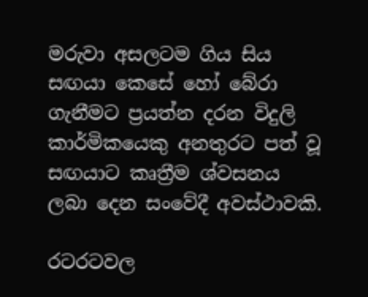මරුවා අසලටම ගිය සිය සඟයා කෙසේ හෝ බේරා ගැනීමට ප්‍රයත්න දරන විදුලි කාර්මිකයෙකු අනතුරට පත් වූ සඟයාට කෘත්‍රීම ශ්වසනය ලබා දෙන සංවේදී අවස්ථාවකි.

රටරටවල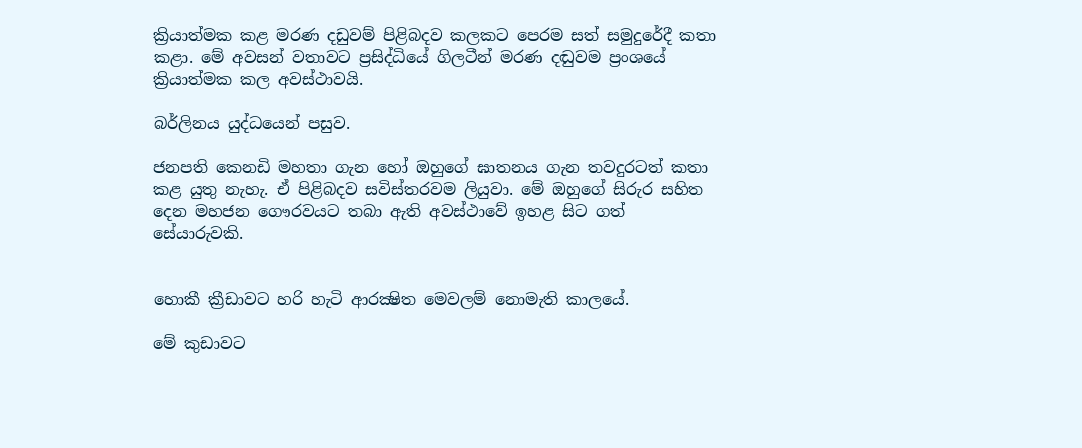ක්‍රියාත්මක කළ මරණ දඩුවම් පිළිබදව කලකට පෙරම සත් සමුදුරේදී කතා කළා. මේ අවසන් වතාවට ප්‍රසිද්ධියේ ගිලටීන් මරණ දඬුවම ප්‍රංශයේ ක්‍රියාත්මක කල අවස්ථාවයි.

බර්ලිනය යුද්ධයෙන් පසුව.

ජනපති කෙනඩි මහතා ගැන හෝ ඔහුගේ ඝාතනය ගැන තවදුරටත් කතා කළ යුතු නැහැ. ඒ පිළිබදව සවිස්තරවම ලියුවා. මේ ඔහුගේ සිරුර සහිත දෙන මහජන ගෞරවයට තබා ඇති අවස්ථාවේ ඉහළ සිට ගත් සේයාරුවකි.


හොකී ක්‍රීඩාවට හරි හැටි ආරක්‍ෂිත මෙවලම් නොමැති කාලයේ.

මේ කුඩාවට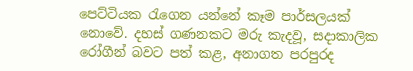පෙට්ටියක රැගෙන යන්නේ කෑම පාර්සලයක් නොවේ. දහස් ගණනකට මරු කැදවූ, සදාකාලික රෝගීන් බවට පත් කළ, අනාගත පරපුරද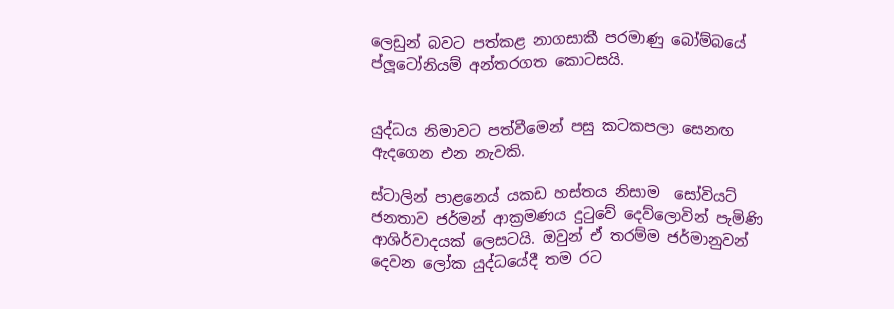ලෙඩුන් බවට පත්කළ නාගසාකී පරමාණු බෝම්බයේ ප්ලූටෝනියම් අන්තරගත කොටසයි.


යුද්ධය නිමාවට පත්වීමෙන් පසු කටකපලා සෙනඟ ඇදගෙන එන නැවකි.

ස්ටාලින් පාළනෙය් යකඩ හස්තය නිසාම  සෝවියට් ජනතාව ජර්මන් ආක්‍රමණය දුටුවේ දෙව්ලොවින් පැමිණි ආශිර්වාදයක් ලෙසටයි. ඔවුන් ඒ තරම්ම ජර්මානුවන් දෙවන ලෝක යුද්ධයේදී තම රට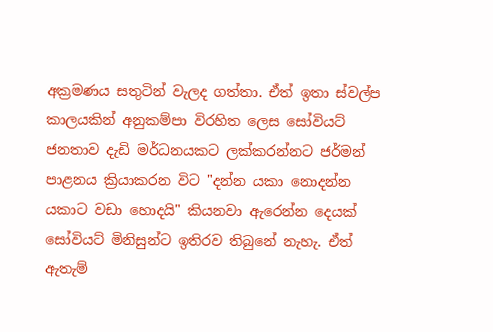අක්‍රමණය සතුටින් වැලද ගත්තා. ඒත් ඉතා ස්වල්ප කාලයකින් අනුකම්පා විරහිත ලෙස සෝවියට් ජනතාව දැඩි මර්ධනයකට ලක්කරන්නට ජර්මන් පාළනය ක්‍රියාකරන විට "දන්න යකා නොදන්න යකාට වඩා හොදයි" කියනවා ඇරෙන්න දෙයක් සෝවියට් මිනිසුන්ට ඉතිරව තිබුනේ නැහැ. ඒත් ඇතැම්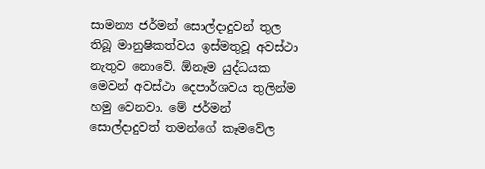සාමන්‍ය ජර්මන් සොල්දාදුවන් තුල තිබූ මානුෂිකත්වය ඉස්මතුවූ අවස්ථා නැතුව නොවේ. ඕනෑම යුද්ධයක මෙවන් අවස්ථා දෙපාර්ශවය තුලින්ම හමු වෙනවා. මේ ජර්මන් සොල්දාදුවත් තමන්ගේ කෑමවේල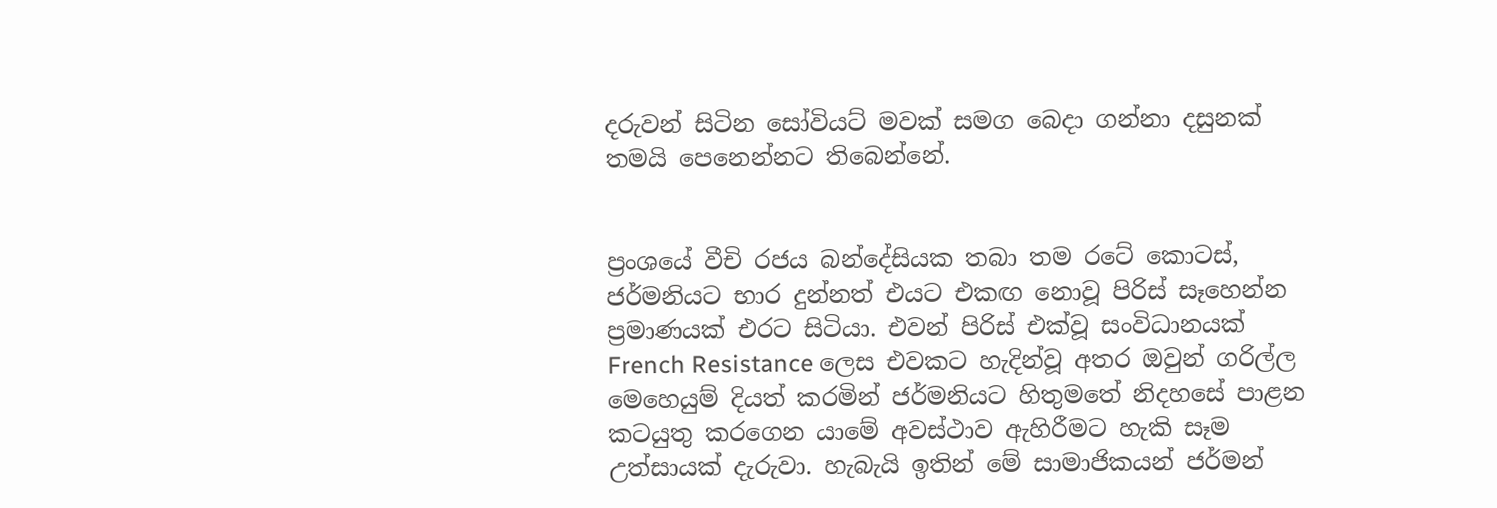දරුවන් සිටින සෝවියට් මවක් සමග බෙදා ගන්නා දසුනක් තමයි පෙනෙන්නට තිබෙන්නේ.


ප්‍රංශයේ වීචි රජය බන්දේසියක තබා තම රටේ කොටස්, ජර්මනියට භාර දුන්නත් එයට එකඟ නොවූ පිරිස් සෑහෙන්න ප්‍රමාණයක් එරට සිටියා. එවන් පිරිස් එක්වූ සංවිධානයක් French Resistance ලෙස එවකට හැදින්වූ අතර ඔවුන් ගරිල්ල මෙහෙයුම් දියත් කරමින් ජර්මනියට හිතුමතේ නිදහසේ පාළන කටයුතු කරගෙන යාමේ අවස්ථාව ඇහිරීමට හැකි සෑම උත්සායක් දැරුවා. හැබැයි ඉතින් මේ සාමාජිකයන් ජර්මන්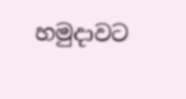හමුදාවට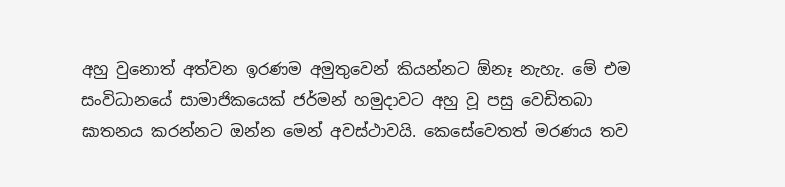අහු වුනොත් අත්වන ඉරණම අමුතුවෙන් කියන්නට ඕනෑ නැහැ. මේ එම සංවිධානයේ සාමාජිකයෙක් ජර්මන් හමුදාවට අහු වූ පසු වෙඩිතබා  ඝාතනය කරන්නට ඔන්න මෙන් අවස්ථාවයි. කෙසේවෙතත් මරණය තව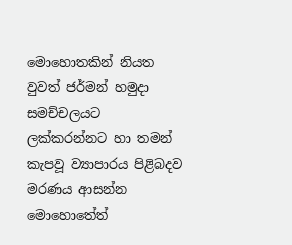මොහොතකින් නියත වුවත් ජර්මන් හමුදා සමච්චලයට ලක්කරන්නට හා තමන් කැපවූ ව්‍යාපාරය පිළිබදව මරණය ආසන්න මොහොතේත්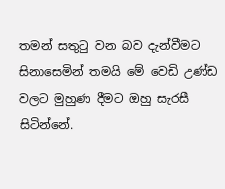තමන් සතුටු වන බව දැන්වීමට සිනාසෙමින් තමයි මේ වෙඩි උණ්ඩ වලට මුහුණ දීමට ඔහු සැරසී සිටින්නේ.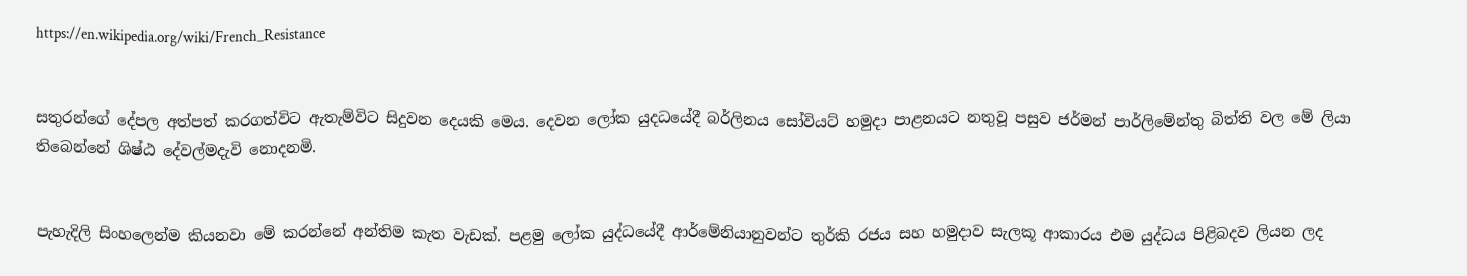https://en.wikipedia.org/wiki/French_Resistance


සතුරන්ගේ දේපල අත්පත් කරගත්විට ඇතැම්විට සිදුවන දෙයකි මෙය. දෙවන ලෝක යුදධයේදී බර්ලිනය සෝවියට් හමුදා පාළනයට නතුවූ පසුව ජර්මන් පාර්ලිමේන්තු බිත්ති වල මේ ලියා තිබෙන්නේ ශිෂ්ඨ දේවල්මදැවි නොදනමි.


පැහැදිලි සිංහලෙන්ම කියනවා මේ කරන්නේ අන්තිම කැත වැඩක්. පළමු ලෝක යුද්ධයේදී ආර්මේනියානුවන්ට තුර්කි රජය සහ හමුදාව සැලකූ ආකාරය එම යුද්ධය පිළිබදව ලියන ලද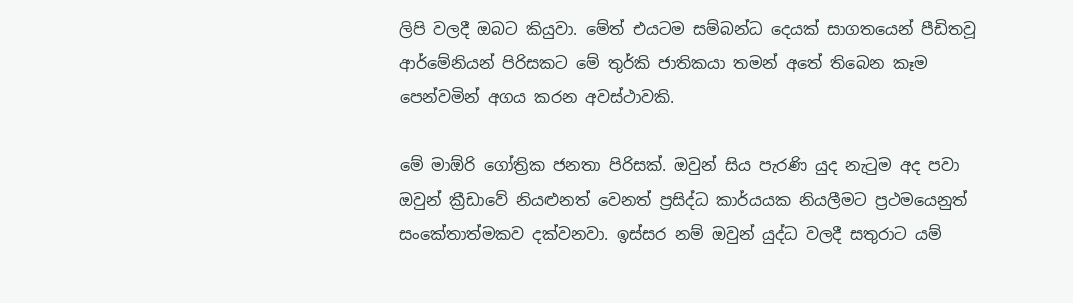ලිපි වලදී ඔබට කියුවා. මේත් එයටම සම්බන්ධ දෙයක් සාගතයෙන් පීඩිතවූ ආර්මේනියන් පිරිසකට මේ තුර්කි ජාතිකයා තමන් අතේ තිබෙන කෑම පෙන්වමින් අගය කරන අවස්ථාවකි.

මේ මාඕරි ගෝත්‍රික ජනතා පිරිසක්. ඔවුන් සිය පැරණි යුද නැටුම අද පවා ඔවුන් ක්‍රීඩාවේ නියළුනත් වෙනත් ප්‍රසිද්ධ කාර්යයක නියලීමට ප්‍රථමයෙනුත් සංකේතාත්මකව දක්වනවා. ඉස්සර නම් ඔවුන් යුද්ධ වලදී සතුරාට යම්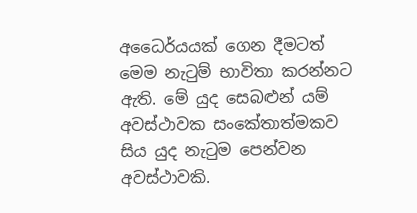අධෛර්යයක් ගෙන දීමටත් මෙම නැටුම් භාවිතා කරන්නට ඇති. මේ යුද සෙබළුන් යම් අවස්ථාවක සංකේතාත්මකව සිය යුද නැටුම පෙන්වන අවස්ථාවකි.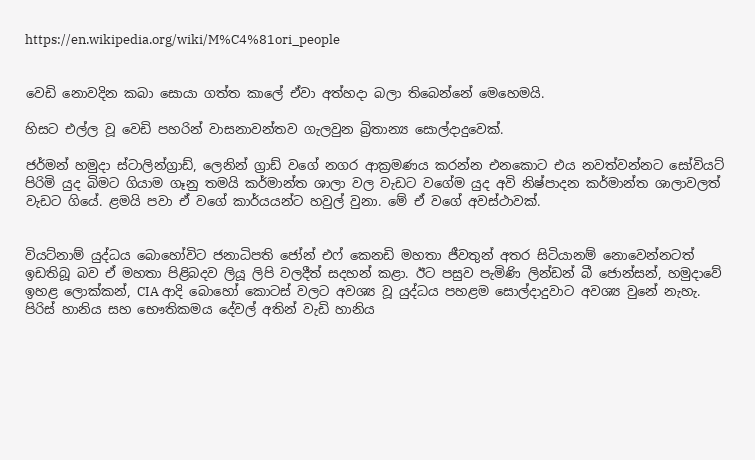https://en.wikipedia.org/wiki/M%C4%81ori_people


වෙඩි නොවදින කබා සොයා ගත්ත කාලේ ඒවා අත්හදා බලා තිබෙන්නේ මෙහෙමයි.

හිසට එල්ල වූ වෙඩි පහරින් වාසනාවන්තව ගැලවුන බ්‍රිතාන්‍ය සොල්දාදුවෙක්.

ජර්මන් හමුදා ස්ටාලින්ග්‍රාඩ්, ලෙනින් ග්‍රාඩ් වගේ නගර ආක්‍රමණය කරන්න එනකොට එය නවත්වන්නට සෝවියට් පිරිමි යුද බිමට ගියාම ගෑනු තමයි කර්මාන්ත ශාලා වල වැඩට වගේම යුද අවි නිෂ්පාදන කර්මාන්ත ශාලාවලත් වැඩට ගියේ. ළමයි පවා ඒ වගේ කාර්යයන්ට හවුල් වුනා. මේ ඒ වගේ අවස්ථාවක්.


වියට්නාම් යුද්ධය බොහෝවිට ජනාධිපති ජෝන් එෆ් කෙනඩි මහතා ජීවතුන් අතර සිටියානම් නොවෙන්නටත් ඉඩතිබූ බව ඒ මහතා පිළිබදව ලියූ ලිපි වලදීත් සදහන් කළා. ඊට පසුව පැමිණි ලින්ඩන් බී ජොන්සන්, හමුදාවේ ඉහළ ලොක්කන්, CIA ආදි බොහෝ කොටස් වලට අවශ්‍ය වූ යුද්ධය පහළම සොල්දාදුවාට අවශ්‍ය වුනේ නැහැ. පිරිස් හානිය සහ භෞතිකමය දේවල් අතින් වැඩි හානිය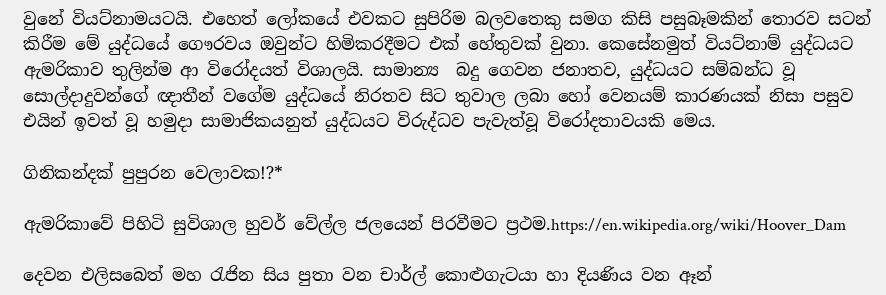වුනේ වියට්නාමයටයි. එහෙත් ලෝකයේ එවකට සුපිරිම බලවතෙකු සමග කිසි පසුබෑමකින් තොරව සටන් කිරීම මේ යුද්ධයේ ගෞරවය ඔවුන්ට හිමිකරදීමට එක් හේතුවක් වුනා. කෙසේනමුත් වියට්නාම් යුද්ධයට ඇමරිකාව තුලින්ම ආ විරෝදයත් විශාලයි. සාමාන්‍ය  බදු ගෙවන ජනාතව, යුද්ධයට සම්බන්ධ වූ සොල්දාදුවන්ගේ ඥාතීන් වගේම යුද්ධයේ නිරතව සිට තුවාල ලබා හෝ වෙනයම් කාරණයක් නිසා පසුව එයින් ඉවත් වූ හමුදා සාමාජිකයනුත් යුද්ධයට විරුද්ධව පැවැත්වූ විරෝදතාවයකි මෙය.

ගිනිකන්දක් පුපුරන වෙලාවක!?*

ඇමරිකාවේ පිහිටි සුවිශාල හුවර් වේල්ල ජලයෙන් පිරවීමට ප්‍රථම.https://en.wikipedia.org/wiki/Hoover_Dam

දෙවන එලිසබෙත් මහ රැජින සිය පුතා වන චාර්ල් කොළුගැටයා හා දියණිය වන ඈන්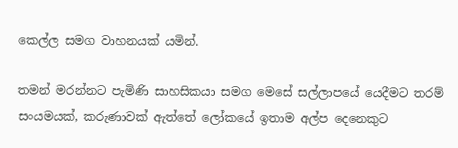කෙල්ල සමග වාහනයක් යමින්.

තමන් මරන්නට පැමිණි සාහසිකයා සමග මෙසේ සල්ලාපයේ යෙදීමට තරම් සංයමයක්, කරුණාවක් ඇත්තේ ලෝකයේ ඉතාම අල්ප දෙනෙකුට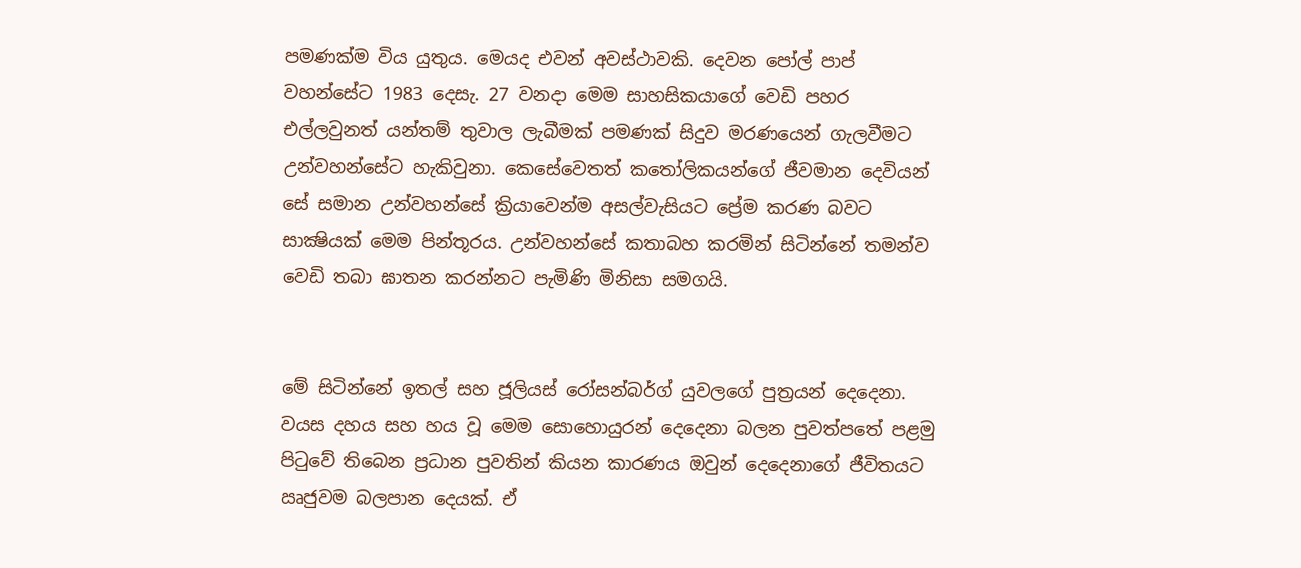පමණක්ම විය යුතුය. මෙයද එවන් අවස්ථාවකි. දෙවන පෝල් පාප් වහන්සේට 1983 දෙසැ. 27 වනදා මෙම සාහසිකයාගේ වෙඩි පහර එල්ලවුනත් යන්තම් තුවාල ලැබීමක් පමණක් සිදුව මරණයෙන් ගැලවීමට උන්වහන්සේට හැකිවුනා. කෙසේවෙතත් කතෝලිකයන්ගේ ජීවමාන දෙවියන් සේ සමාන උන්වහන්සේ ක්‍රියාවෙන්ම අසල්වැසියට ප්‍රේම කරණ බවට සාක්‍ෂියක් මෙම පින්තූරය. උන්වහන්සේ කතාබහ කරමින් සිටින්නේ තමන්ව වෙඩි තබා ඝාතන කරන්නට පැමිණි මිනිසා සමගයි.


මේ සිටින්නේ ඉතල් සහ ජූලියස් රෝසන්බර්ග් යුවලගේ පුත්‍රයන් දෙදෙනා. වයස දහය සහ හය වූ මෙම සොහොයුරන් දෙදෙනා බලන පුවත්පතේ පළමු පිටුවේ තිබෙන ප්‍රධාන පුවතින් කියන කාරණය ඔවුන් දෙදෙනාගේ ජීවිතයට ඍජුවම බලපාන දෙයක්. ඒ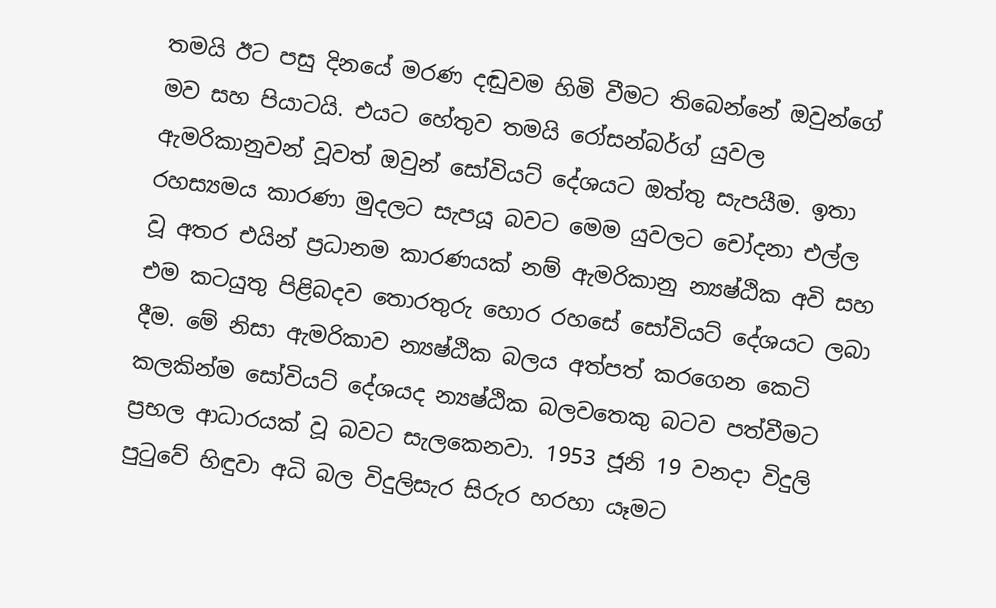තමයි ඊට පසු දිනයේ මරණ දඬුවම හිමි වීමට තිබෙන්නේ ඔවුන්ගේ මව සහ පියාටයි. එයට හේතුව තමයි රෝසන්බර්ග් යුවල ඇමරිකානුවන් වූවත් ඔවුන් සෝවියට් දේශයට ඔත්තු සැපයීම. ඉතා රහස්‍යමය කාරණා මුදලට සැපයූ බවට මෙම යුවලට චෝදනා එල්ල වූ අතර එයින් ප්‍රධානම කාරණයක් නම් ඇමරිකානු න්‍යෂ්ඨික අවි සහ එම කටයුතු පිළිබදව තොරතුරු හොර රහසේ සෝවියට් දේශයට ලබා දීම. මේ නිසා ඇමරිකාව න්‍යෂ්ඨික බලය අත්පත් කරගෙන කෙටි කලකින්ම සෝවියට් දේශයද න්‍යෂ්ඨික බලවතෙකු බටව පත්වීමට ප්‍රභල ආධාරයක් වූ බවට සැලකෙනවා. 1953 ජූනි 19 වනදා විදුලි පුටුවේ හිඳුවා අධි බල විදුලිසැර සිරුර හරහා යෑමට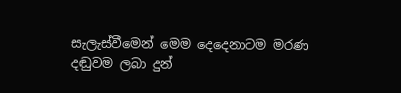සැලැස්වීමෙන් මෙම දෙදෙනාටම මරණ දඬුවම ලබා දුන්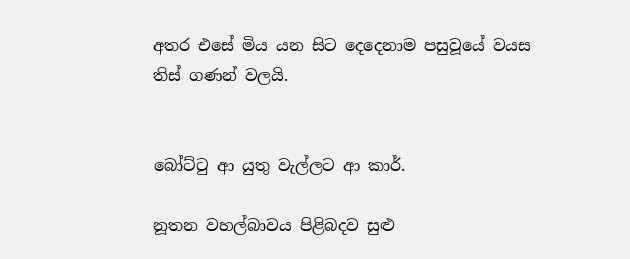අතර එසේ මිය යන සිට දෙදෙනාම පසුවූයේ වයස තිස් ගණන් වලයි.


බෝට්ටු ආ යුතු වැල්ලට ආ කාර්.

නූතන වහල්බාවය පිළිබදව සුළු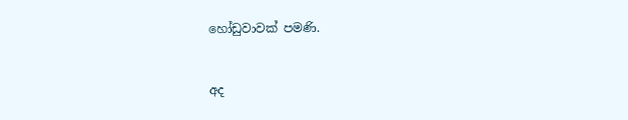හෝඩුවාවක් පමණි.


අද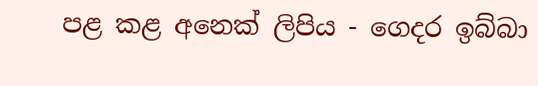පළ කළ අනෙක් ලිපිය - ගෙදර ඉබ්බා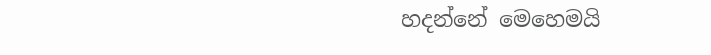හදන්නේ මෙහෙමයි